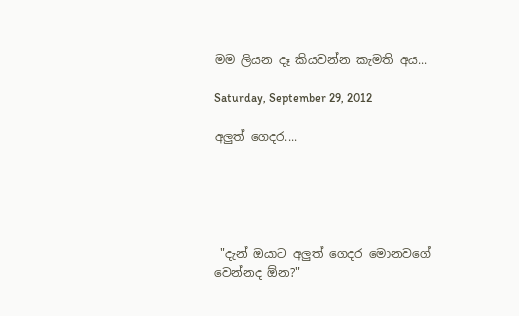මම ලියන දෑ කියවන්න කැමති අය...

Saturday, September 29, 2012

අලුත් ගෙදර....





 "දැන් ඔයාට අලුත් ගෙදර මොනවගේ වෙන්නද ඕන?"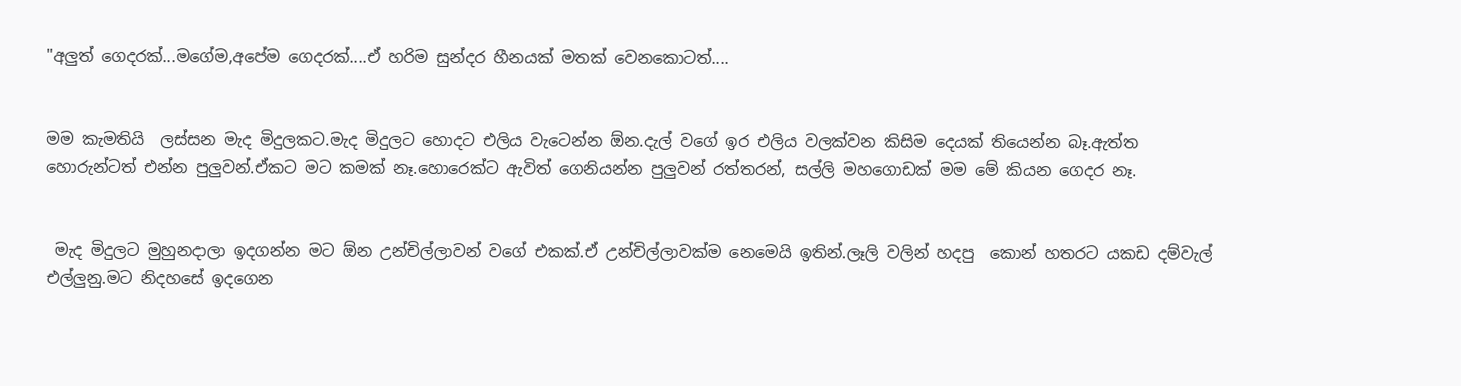"අලුත් ගෙදරක්...මගේම,අපේම ගෙදරක්....ඒ හරිම සුන්දර හීනයක් මතක් වෙනකොටත්....


මම කැමතියි  ලස්සන මැද මිදුලකට.මැද මිදුලට හොදට එලිය වැටෙන්න ඕන.දැල් වගේ ඉර එලිය වලක්වන කිසිම දෙයක් තියෙන්න බෑ.ඇත්ත හොරුන්ටත් එන්න පුලුවන්.ඒකට මට කමක් නෑ.හොරෙක්ට ඇවිත් ගෙනියන්න පුලුවන් රත්තරන්, සල්ලි මහගොඩක් මම මේ කියන ගෙදර නෑ.


 මැද මිදුලට මුහුනදාලා ඉදගන්න මට ඕන උන්චිල්ලාවන් වගේ එකක්.ඒ උන්චිල්ලාවක්ම නෙමෙයි ඉතින්.ලෑලි වලින් හදපු  කොන් හතරට යකඩ දම්වැල් එල්ලුනු.මට නිදහසේ ඉදගෙන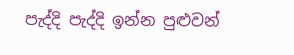පැද්දි පැද්දි ඉන්න පුළුවන්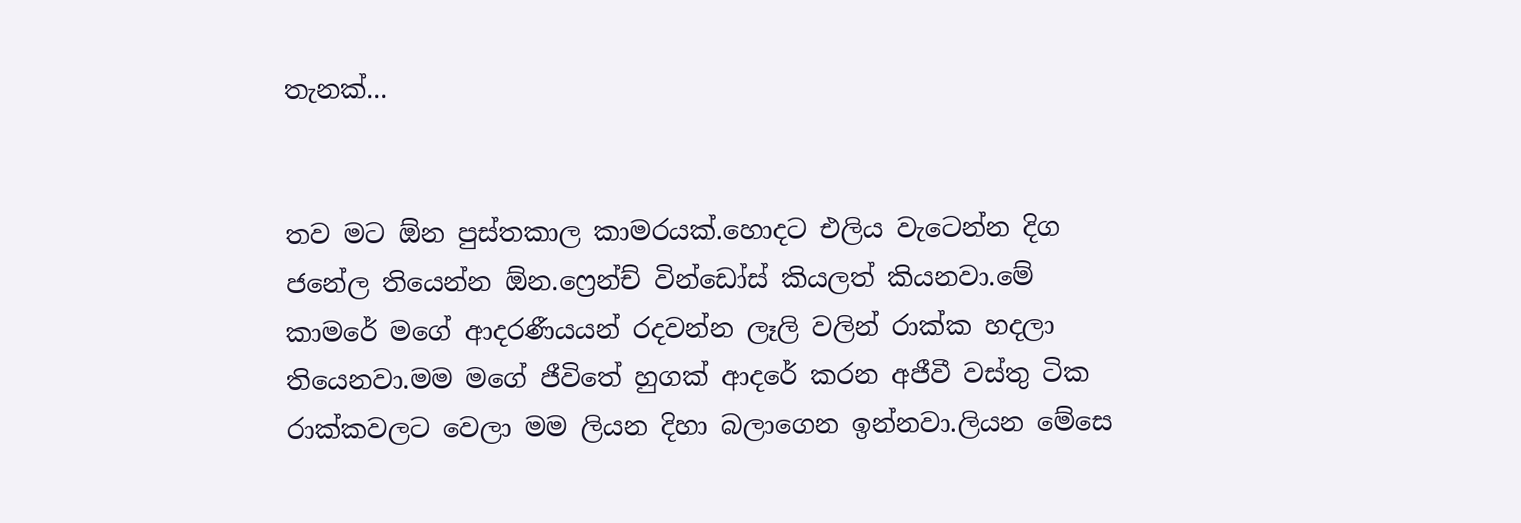තැනක්...


තව මට ඕන පුස්තකාල කාමරයක්.හොදට එලිය වැටෙන්න දිග ජනේල තියෙන්න ඕන.ෆ්‍රෙන්ච් වින්ඩෝස් කියලත් කියනවා.මේ කාමරේ මගේ ආදරණීයයන් රදවන්න ලෑලි වලින් රාක්ක හදලා තියෙනවා.මම මගේ ජීවිතේ හුගක් ආදරේ කරන අජීවී වස්තු ටික රාක්කවලට වෙලා මම ලියන දිහා බලාගෙන ඉන්නවා.ලියන මේසෙ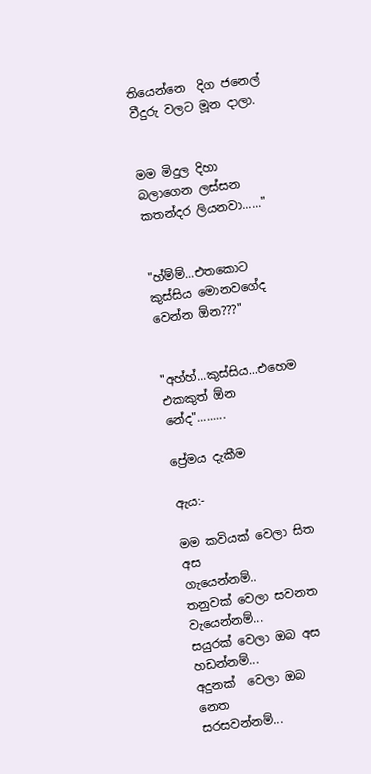තියෙන්නෙ  දිග ජනෙල් වීදුරු වලට මූන දාලා.


මම මිදුල දිහා බලාගෙන ලස්සන කතන්දර ලියනවා......"


"හ්ම්ම්...එතකොට කුස්සිය මොනවගේද වෙන්න ඕන???"


"අහ්හ්...කුස්සිය...එහෙම එකකුත් ඕන නේද".........

ප්‍රේමය දැකීම

ඇය:-

මම කවියක් වෙලා සිත අස
ගැයෙන්නම්..
තනුවක් වෙලා සවනත
වැයෙන්නම්...
සයුරක් වෙලා ඔබ අස
හඩන්නම්...
අදුනක්  වෙලා ඔබ නෙත
සරසවන්නම්...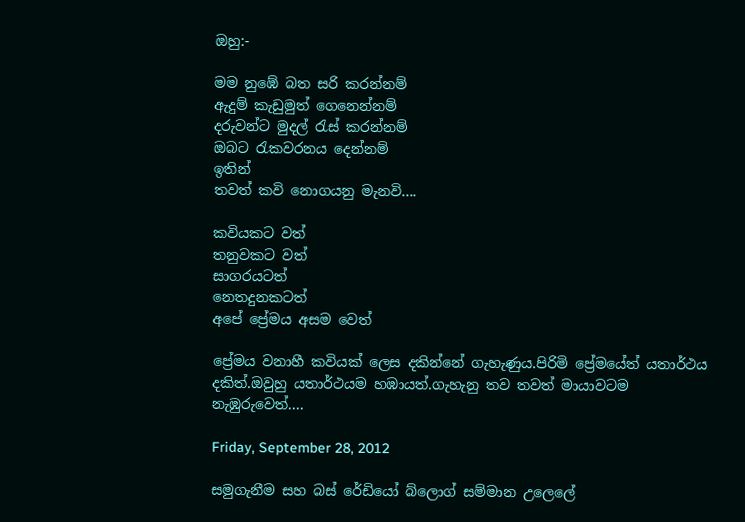ඔහු:-

මම නුඹේ බත සරි කරන්නම්
ඇදුම් කැඩුමුත් ගෙනෙන්නම්
දරුවන්ට මුදල් රැස් කරන්නම්
ඔබට රැකවරනය දෙන්නම්
ඉතින්
තවත් කවි නොගයනු මැනවි....

කවියකට වත්
තනුවකට වත්
සාගරයටත්
නෙතදුනකටත්
අපේ ප්‍රේමය අසම වෙත්

ප්‍රේමය වනාහී කවියක් ලෙස දකින්නේ ගැහැණුය.පිරිමි ප්‍රේමයේත් යතාර්ථය දකිත්.ඔවුහු යතාර්ථයම හඹායත්.ගැහැනු තව තවත් මායාවටම නැඹුරුවෙත්....

Friday, September 28, 2012

සමුගැනීම සහ බස් රේඩියෝ බ්ලොග් සම්මාන උලෙලේ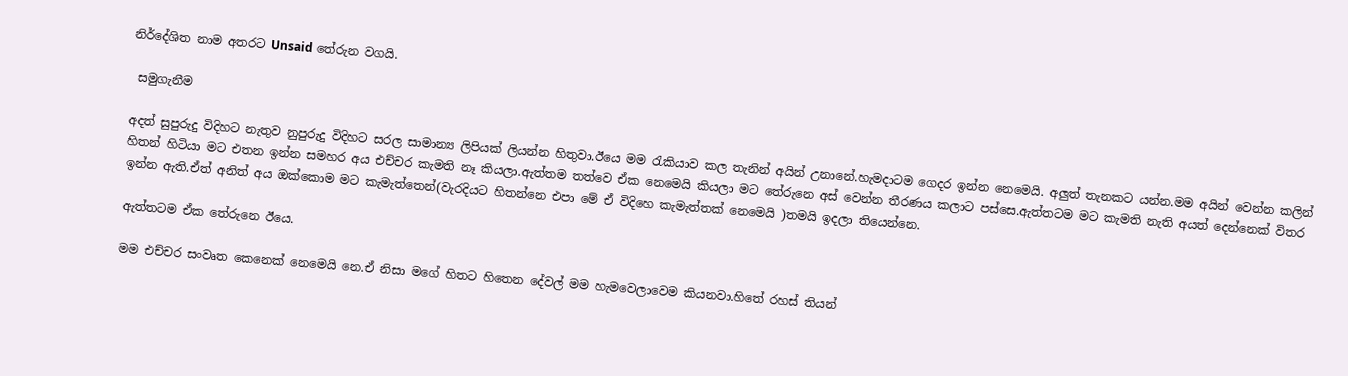නිර්දේශිත නාම අතරට Unsaid තේරුන වගයි.

 සමුගැනීම

අදත් සුපුරුදු විදිහට නැතුව නුපුරුදු විදිහට සරල සාමාන්‍ය ලිපියක් ලියන්න හිතුවා.ඊයෙ මම රැකියාව කල තැනින් අයින් උනානේ.හැමදාටම ගෙදර ඉන්න නෙමෙයි. අලුත් තැනකට යන්න.මම අයින් වෙන්න කලින් හිතන් හිටියා මට එතන ඉන්න සමහර අය එච්චර කැමති නෑ කියලා.ඇත්තම තත්වෙ ඒක නෙමෙයි කියලා මට තේරුනෙ අස් වෙන්න තීරණය කලාට පස්සෙ.ඇත්තටම මට කැමති නැති අයත් දෙන්නෙක් විතර ඉන්න ඇති.ඒත් අනිත් අය ඔක්කොම මට කැමැත්තෙන්(වැරදියට හිතන්නෙ එපා මේ ඒ විදිහෙ කැමැත්තක් නෙමෙයි )තමයි ඉදලා තියෙන්නෙ.

ඇත්තටම ඒක තේරුනෙ ඊයෙ.

මම එච්චර සංවෘත කෙනෙක් නෙමෙයි නෙ.ඒ නිසා මගේ හිතට හිතෙන දේවල් මම හැමවෙලාවෙම කියනවා.හිතේ රහස් තියන්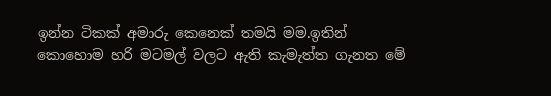ඉන්න ටිකක් අමාරු කෙනෙක් තමයි මම.ඉතින් කොහොම හරි මටමල් වලට ඇති කැමැත්ත ගැනත මේ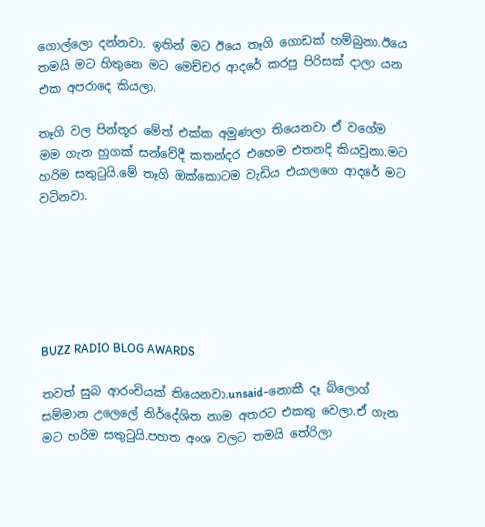ගොල්ලො දන්නවා. ඉතින් මට ඊයෙ තෑගි ගොඩක් හම්බුනා.ඊයෙ තමයි මට හිතුනෙ මට මෙච්චර ආදරේ කරපු පිරිසක් දාලා යන එක අපරාදෙ කියලා.

තෑගි වල පින්තූර මේත් එක්ක අමුණලා තියෙනවා ඒ වගේම මම ගැන හුගක් සන්වේදී කතන්දර එහෙම එතනදි කියවුනා.මට හරිම සතුටුයි.මේ තෑගි ඔක්කොටම වැඩිය එයාලගෙ ආදරේ මට වටිනවා.






BUZZ RADIO BLOG AWARDS

තවත් සුබ ආරංචියක් තියෙනවා.unsaid-නොකී දෑ බ්ලොග් සම්මාන උලෙලේ නිර්දේශිත නාම අතරට එකතු වෙලා.ඒ ගැන මට හරිම සතුටුයි.පහත අංශ වලට තමයි තේරිලා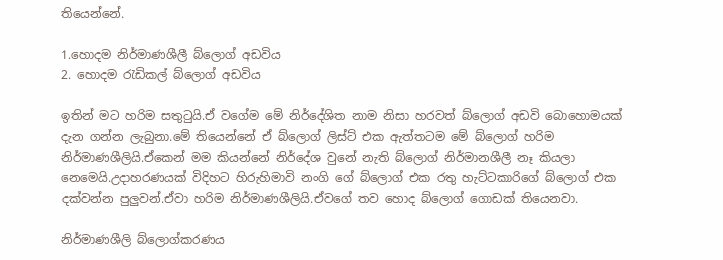තියෙන්නේ.

1.හොදම නිර්මාණශීලී බ්ලොග් අඩවිය
2. හොදම රැඩිකල් බ්ලොග් අඩවිය

ඉතින් මට හරිම සතුටුයි.ඒ වගේම මේ නිර්දේශිත නාම නිසා හරවත් බ්ලොග් අඩවි බොහොමයක් දැන ගන්න ලැබුනා.මේ තියෙන්නේ ඒ බ්ලොග් ලිස්ට් එක ඇත්තටම මේ බ්ලොග් හරිම නිර්මාණශීලියි.ඒකෙන් මම කියන්නේ නිර්දේශ වුනේ නැති බ්ලොග් නිර්මානශීලී නෑ කියලා නෙමෙයි.උදාහරණයක් විදිහට හිරුහිමාවි නංගි ගේ බ්ලොග් එක රතු හැට්ටකාරිගේ බ්ලොග් එක දක්වන්න පුලුවන්.ඒවා හරිම නිර්මාණශීලියි.ඒවගේ තව හොද බ්ලොග් ගොඩක් තියෙනවා.

නිර්මාණශීලි බ්ලොග්කරණය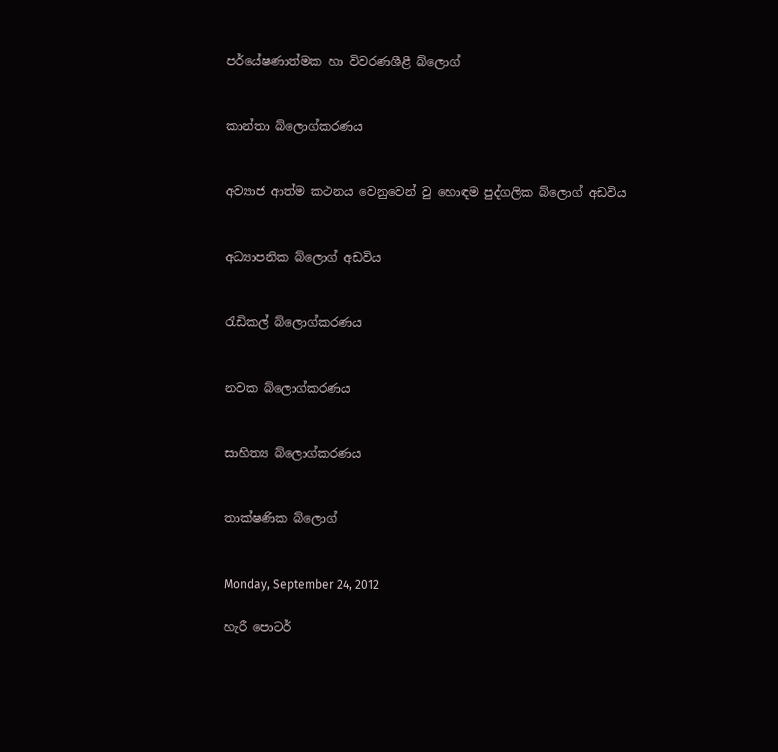පර්යේෂණාත්මක හා විවරණශීළී බ්ලොග්


කාන්තා බ්ලොග්කරණය


අව්‍යාජ ආත්ම කථනය වෙනුවෙන් වු හොඳම පුද්ගලික බ්ලොග් අඩවිය


අධ්‍යාපනික බ්ලොග් අඩවිය


රැඩිකල් බ්ලොග්කරණය


නවක බ්ලොග්කරණය


සාහිත්‍ය බ්ලොග්කරණය


තාක්ෂණික බ්ලොග්


Monday, September 24, 2012

හැරී පොටර්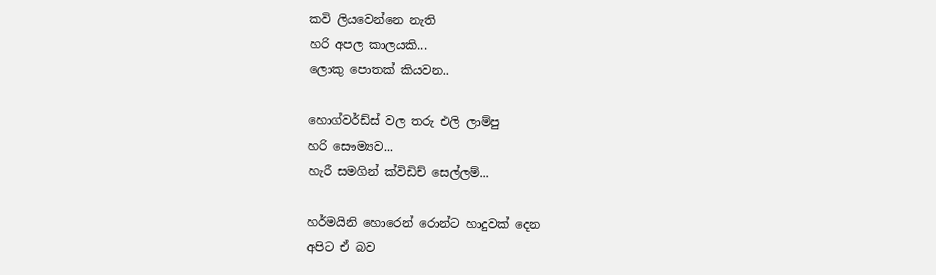කවි ලියවෙන්නෙ නැති
හරි අපල කාලයකි...
ලොකු පොතක් කියවන..

හොග්වර්ඩ්ස් වල තරු එලි ලාම්පු
හරි සෞම්‍යව...
හැරී සමගින් ක්විඩිච් සෙල්ලම්...

හර්මයිනි හොරෙන් රොන්ට හාදුවක් දෙන
අපිට ඒ බව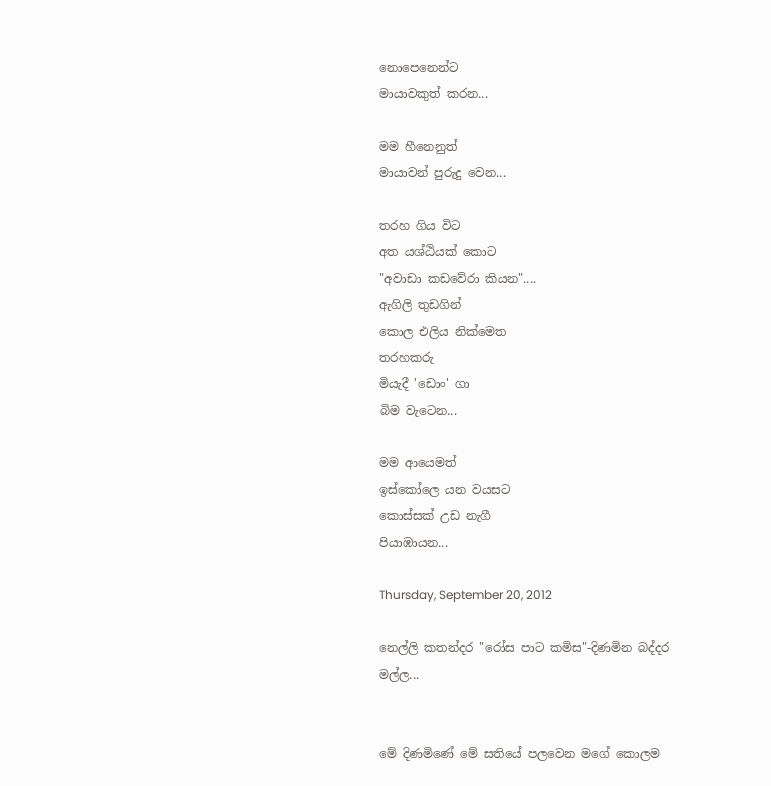නොපෙනෙන්ට
මායාවකුත් කරන...

මම හීනෙනුත්
මායාවන් පුරුදු වෙන...

තරහ ගිය විට
අත යශ්ඨියක් කොට
"අවාඩා කඩවේරා කියන"....
ඇගිලි තුඩගින්
කොල එලිය නික්මෙත
තරහකරු
මියැදී 'ඩොං' ගා
බිම වැටෙන...

මම ආයෙමත්
ඉස්කෝලෙ යන වයසට
කොස්සක් උඩ නැගී
පියාඹායන...

Thursday, September 20, 2012

නෙල්ලි කතන්දර "රෝස පාට කමිස"-දිණමින බද්දර මල්ල...


මේ දිණමිණේ මේ සතියේ පලවෙන මගේ කොලම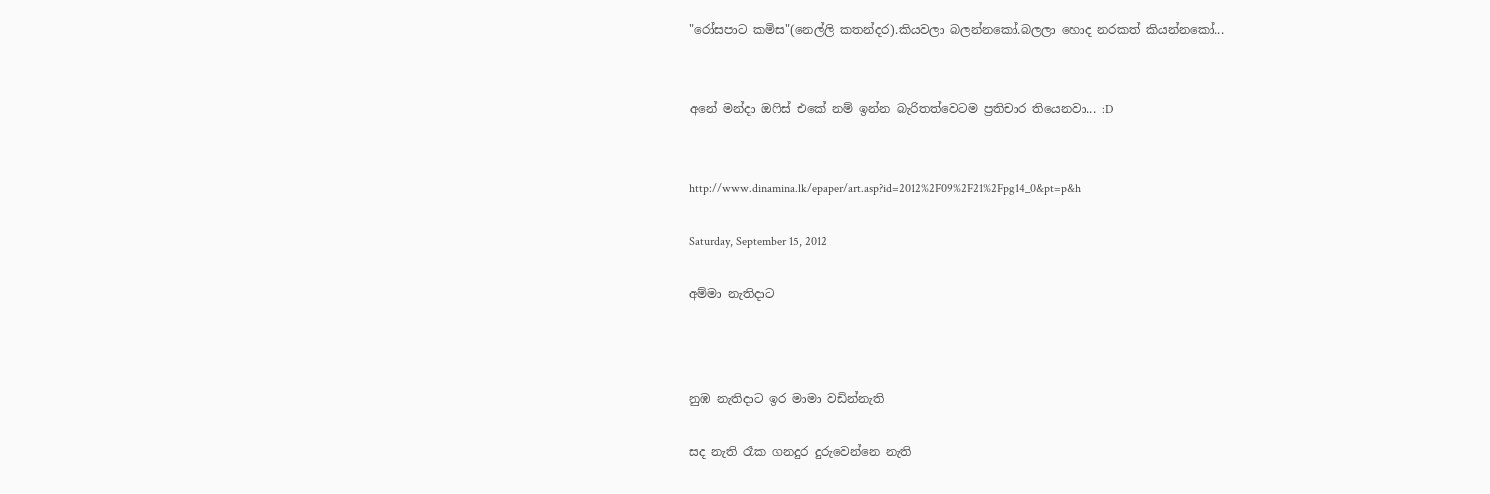"රෝසපාට කමිස"(නෙල්ලි කතන්දර).කියවලා බලන්නකෝ.බලලා හොද නරකත් කියන්නකෝ...


අනේ මන්දා ඔෆිස් එකේ නම් ඉන්න බැරිතත්වෙටම ප්‍රතිචාර තියෙනවා... :D


http://www.dinamina.lk/epaper/art.asp?id=2012%2F09%2F21%2Fpg14_0&pt=p&h

Saturday, September 15, 2012

අම්මා නැතිදාට



නුඹ නැතිදාට ඉර මාමා වඩින්නැති

සද නැති රෑක ගනදුර දුරුවෙන්නෙ නැති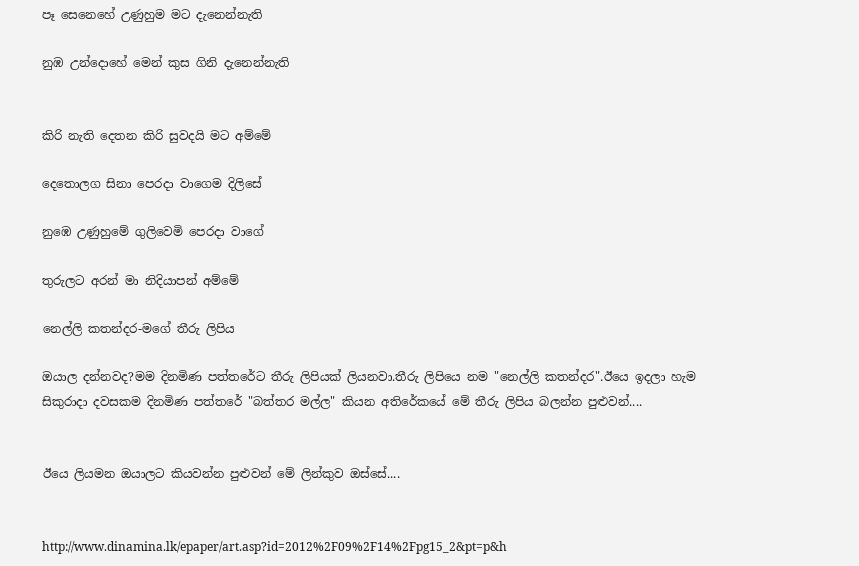පෑ සෙනෙහේ උණුහුම මට දැනෙන්නැති

නුඹ උන්දොහේ මෙන් කුස ගිනි දැනෙන්නැති


කිරි නැති දෙතන කිරි සුවදයි මට අම්මේ

දෙතොලග සිනා පෙරදා වාගෙම දිලිසේ

නුඹෙ උණුහුමේ ගුලිවෙමි පෙරදා වාගේ

තුරුලට අරන් මා නිදියාපන් අම්මේ

නෙල්ලි කතන්දර-මගේ තීරු ලිපිය

ඔයාල දන්නවද?මම දිනමිණ පත්තරේට තීරු ලිපියක් ලියනවා.තීරු ලිපියෙ නම "නෙල්ලි කතන්දර".ඊයෙ ඉදලා හැම සිකුරාදා දවසකම දිනමිණ පත්තරේ "බත්තර මල්ල" කියන අතිරේකයේ මේ තීරු ලිපිය බලන්න පුළුවන්....


ඊයෙ ලියමන ඔයාලට කියවන්න පුළුවන් මේ ලින්කුව ඔස්සේ....


http://www.dinamina.lk/epaper/art.asp?id=2012%2F09%2F14%2Fpg15_2&pt=p&h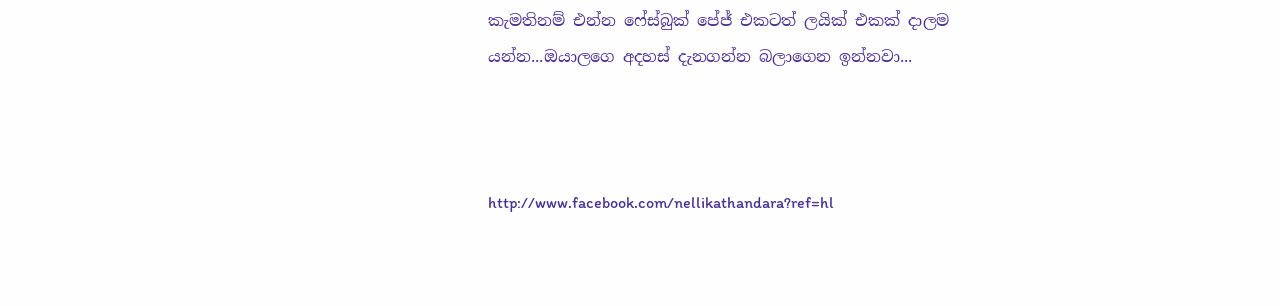කැමතිනම් එන්න ෆේස්බුක් පේජ් එකටත් ලයික් එකක් දාලම යන්න...ඔයාලගෙ අදහස් දැනගන්න බලාගෙන ඉන්නවා...



http://www.facebook.com/nellikathandara?ref=hl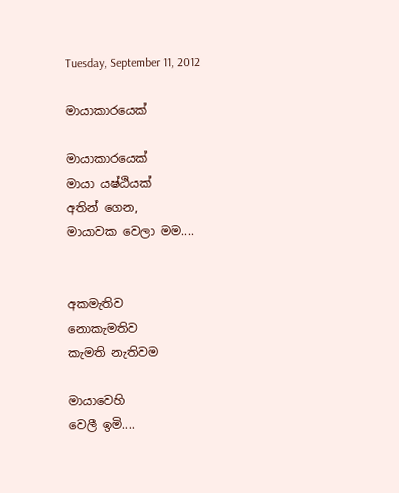Tuesday, September 11, 2012

මායාකාරයෙක්

මායාකාරයෙක්
මායා යෂ්ඨියක්
අතින් ගෙන,
මායාවක වෙලා මම....


අකමැතිව
නොකැමතිව
කැමති නැතිවම

මායාවෙහි
වෙලී ඉමි....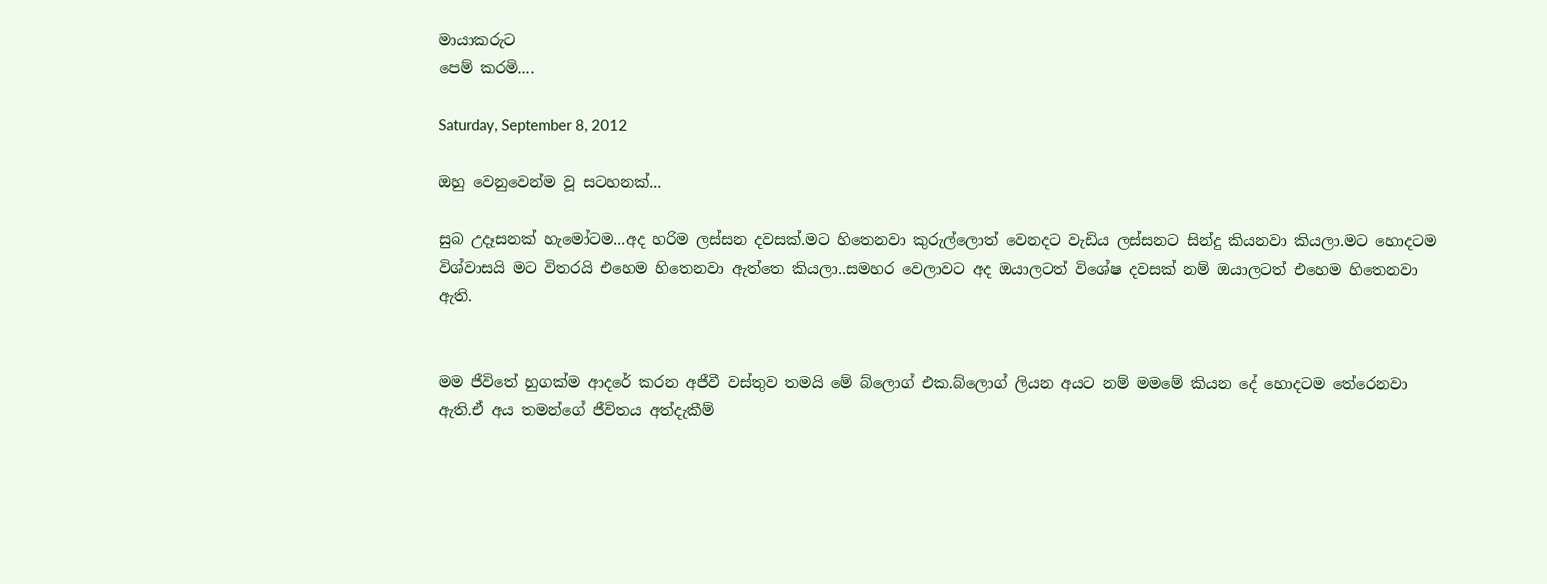මායාකරුට
පෙම් කරමි....

Saturday, September 8, 2012

ඔහු වෙනුවෙන්ම වූ සටහනක්...

සුබ උදෑසනක් හැමෝටම...අද හරිම ලස්සන දවසක්.මට හිතෙනවා කුරුල්ලොත් වෙනදට වැඩිය ලස්සනට සින්දු කියනවා කියලා.මට හොදටම විශ්වාසයි මට විතරයි එහෙම හිතෙනවා ඇත්තෙ කියලා..සමහර වෙලාවට අද ඔයාලටත් විශේෂ දවසක් නම් ඔයාලටත් එහෙම හිතෙනවා ඇති.


මම ජීවිතේ හුගක්ම ආදරේ කරන අජීවී වස්තුව තමයි මේ බ්ලොග් එක.බ්ලොග් ලියන අයට නම් මමමේ කියන දේ හොදටම තේරෙනවා ඇති.ඒ අය තමන්ගේ ජීවිතය අත්දැකීම්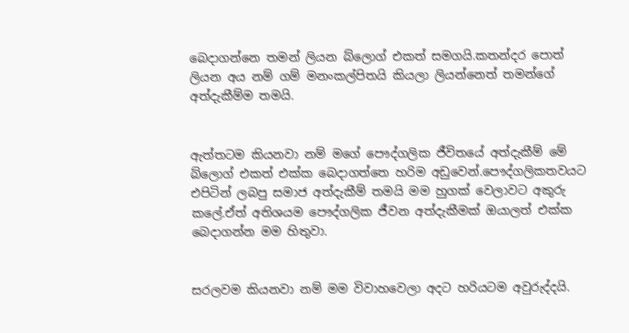බෙදාගන්නෙ තමන් ලියන බ්ලොග් එකත් සමගයි.කතන්දර පොත් ලියන අය නම් ගම් මනංකල්පිතයි කියලා ලියන්නෙත් තමන්ගේ අත්දැකීම්ම තමයි.


ඇත්තටම කියනවා නම් මගේ පෞද්ගලික ජීවිතයේ අත්දැකීම් මේ බ්ලොග් එකත් එක්ක බෙදාගත්තෙ හරිම අඩුවෙන්.පෞද්ගලිකතවයට එපිටින් ලබපු සමාජ අත්දැකීම් තමයි මම හුගක් වෙලාවට අකුරු කලේ.ඒත් අතිශයම පෞද්ගලික ජීවන අත්දැකීමක් ඔයාලත් එක්ක බෙදාගන්න මම හිතුවා.


සරලවම කියනවා නම් මම විවාහවෙලා අදට හරියටම අවුරුද්දයි.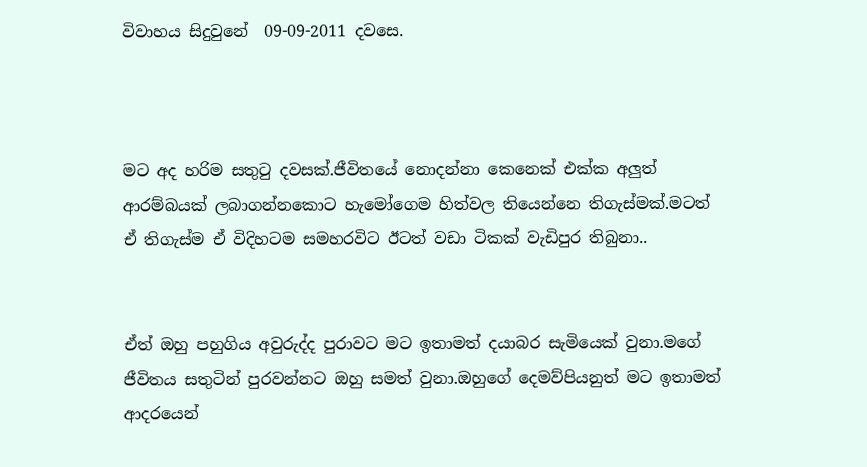විවාහය සිදුවුනේ  09-09-2011 දවසෙ.



මට අද හරිම සතුටු දවසක්.ජීවිතයේ නොදන්නා කෙනෙක් එක්ක අලුත් ආරම්බයක් ලබාගන්නකොට හැමෝගෙම හිත්වල තියෙන්නෙ තිගැස්මක්.මටත් ඒ තිගැස්ම ඒ විදිහටම සමහරවිට ඊටත් වඩා ටිකක් වැඩිපුර තිබුනා..


ඒත් ඔහු පහුගිය අවුරුද්ද පුරාවට මට ඉතාමත් දයාබර සැමියෙක් වුනා.මගේ ජීවිතය සතුටින් පුරවන්නට ඔහු සමත් වුනා.ඔහුගේ දෙමව්පියනුත් මට ඉතාමත් ආදරයෙන්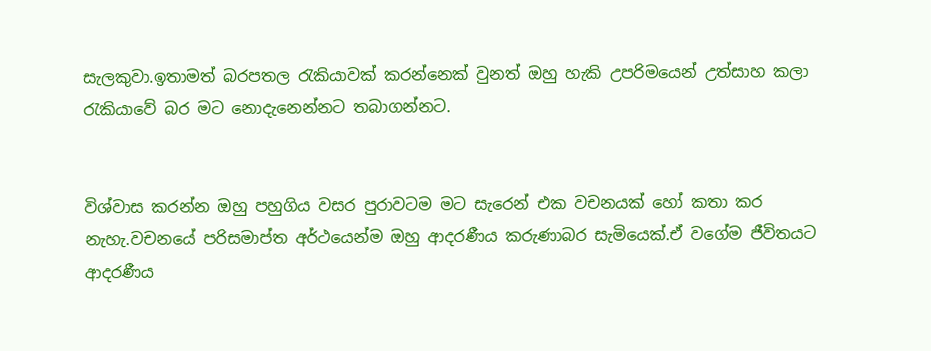සැලකුවා.ඉතාමත් බරපතල රැකියාවක් කරන්නෙක් වුනත් ඔහු හැකි උපරිමයෙන් උත්සාහ කලා රැකියාවේ බර මට නොදැනෙන්නට තබාගන්නට.


විශ්වාස කරන්න ඔහු පහුගිය වසර පුරාවටම මට සැරෙන් එක වචනයක් හෝ කතා කර නැහැ.වචනයේ පරිසමාප්ත අර්ථයෙන්ම ඔහු ආදරණීය කරුණාබර සැමියෙක්.ඒ වගේම ජීවිතයට ආදරණීය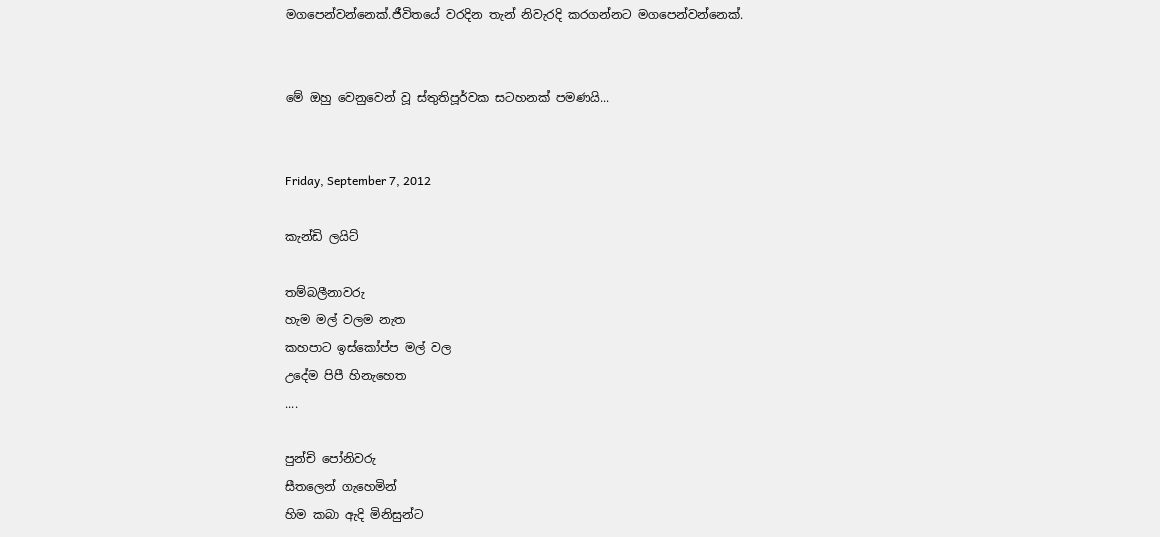මගපෙන්වන්නෙක්.ජීවිතයේ වරදින තැන් නිවැරදි කරගන්නට මගපෙන්වන්නෙක්.


මේ ඔහු වෙනුවෙන් වූ ස්තුතිපූර්වක සටහනක් පමණයි...


Friday, September 7, 2012

කැන්ඩි ලයිට්

තම්බලීනාවරු
හැම මල් වලම නැත
කහපාට ඉස්කෝප්ප මල් වල
උදේම පිපී හිනැහෙත
....

පුන්චි පෝනිවරු
සීතලෙන් ගැහෙමින්
හිම කබා ඇදි මිනිසුන්ට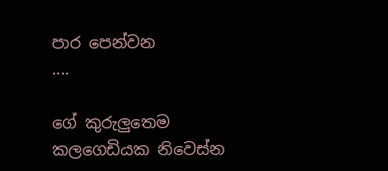පාර පෙන්වන
....

ගේ කුරුලුතෙම
කලගෙඩියක නිවෙස්න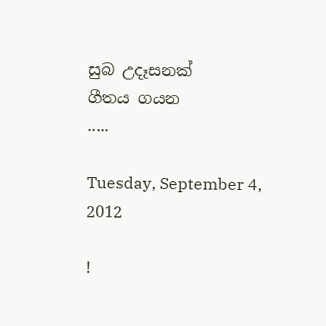සුබ උදෑසනක්
ගීතය ගයන
.....

Tuesday, September 4, 2012

!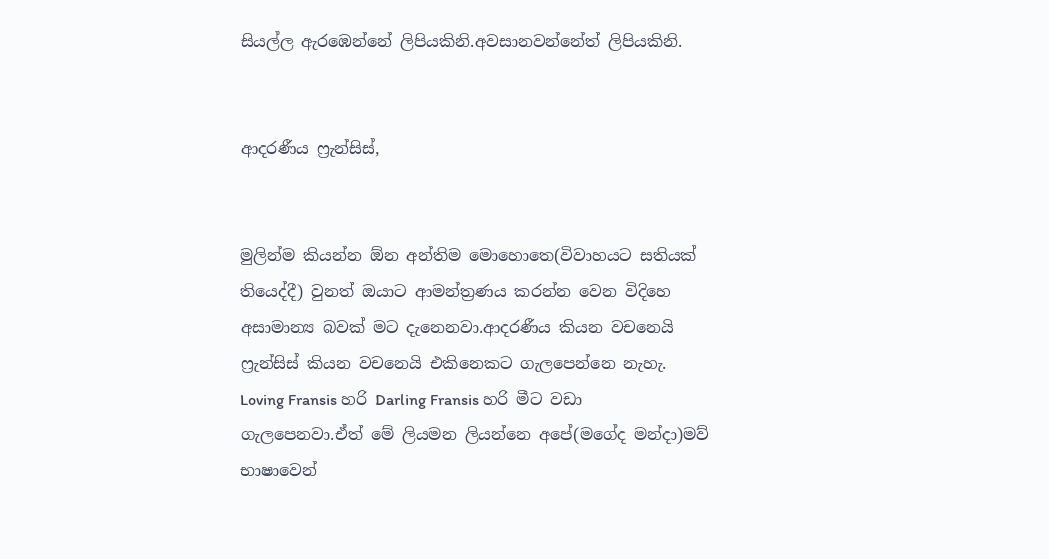සියල්ල ඇරඹෙන්නේ ලිපියකිනි.අවසානවන්නේත් ලිපියකිනි.


ආදරණීය ෆ්‍රැන්සිස්,


මුලින්ම කියන්න ඕන අන්තිම මොහොතෙ(විවාහයට සතියක් තියෙද්දී) වුනත් ඔයාට ආමන්ත්‍රණය කරන්න වෙන විදිහෙ අසාමාන්‍ය බවක් මට දැනෙනවා.ආදරණීය කියන වචනෙයි ෆ්‍රැන්සිස් කියන වචනෙයි එකිනෙකට ගැලපෙන්නෙ නැහැ. Loving Fransis හරි Darling Fransis හරි මීට වඩා ගැලපෙනවා.ඒත් මේ ලියමන ලියන්නෙ අපේ(මගේද මන්දා)මව් භාෂාවෙන්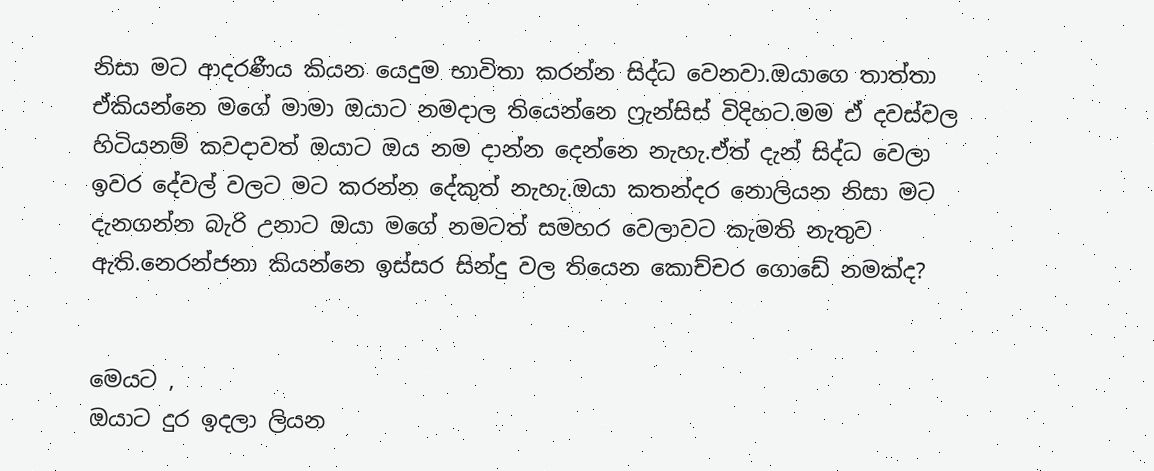නිසා මට ආදරණීය කියන යෙදුම භාවිතා කරන්න සිද්ධ වෙනවා.ඔයාගෙ තාත්තා ඒකියන්නෙ මගේ මාමා ඔයාට නමදාල තියෙන්නෙ ෆ්‍රැන්සිස් විදිහට.මම ඒ දවස්වල හිටියනම් කවදාවත් ඔයාට ඔය නම දාන්න දෙන්නෙ නැහැ.ඒත් දැන් සිද්ධ වෙලා ඉවර දේවල් වලට මට කරන්න දේකුත් නැහැ.ඔයා කතන්දර නොලියන නිසා මට දැනගන්න බැරි උනාට ඔයා මගේ නමටත් සමහර වෙලාවට කැමති නැතුව ඇති.නෙරන්ජනා කියන්නෙ ඉස්සර සින්දු වල තියෙන කොච්චර ගොඩේ නමක්ද?


මෙයට ,
ඔයාට දුර ඉදලා ලියන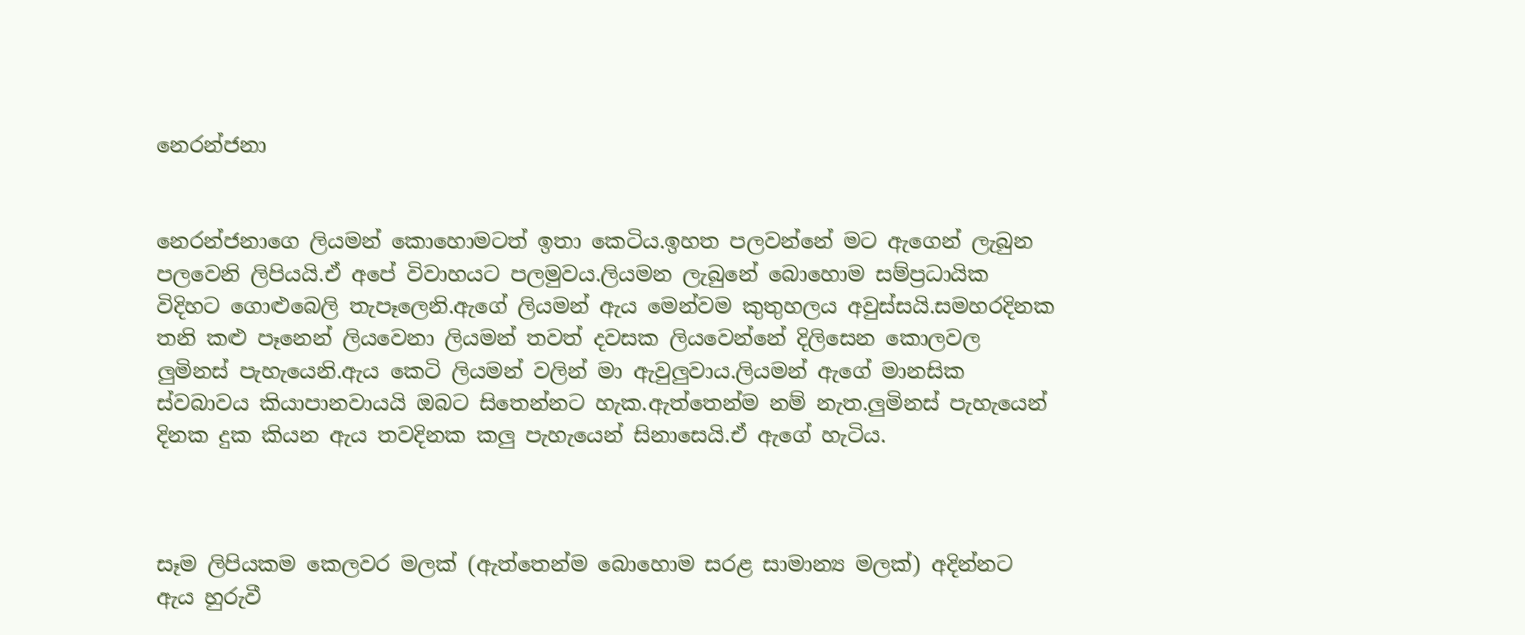නෙරන්ජනා


නෙරන්ජනාගෙ ලියමන් කොහොමටත් ඉතා කෙටිය.ඉහත පලවන්නේ මට ඇගෙන් ලැබුන පලවෙනි ලිපියයි.ඒ අපේ විවාහයට පලමුවය.ලියමන ලැබුනේ බොහොම සම්ප්‍රධායික විදිහට ගොළුබෙලි තැපෑලෙනි.ඇගේ ලියමන් ඇය මෙන්වම කුතුහලය අවුස්සයි.සමහරදිනක තනි කළු පෑනෙන් ලියවෙනා ලියමන් තවත් දවසක ලියවෙන්නේ දිලිසෙන කොලවල ලුමිනස් පැහැයෙනි.ඇය කෙටි ලියමන් වලින් මා ඇවුලුවාය.ලියමන් ඇගේ මානසික ස්වබාවය කියාපානවායයි ඔබට සිතෙන්නට හැක.ඇත්තෙන්ම නම් නැත.ලුමිනස් පැහැයෙන් දිනක දුක කියන ඇය තවදිනක කලු පැහැයෙන් සිනාසෙයි.ඒ ඇගේ හැටිය.



සෑම ලිපියකම කෙලවර මලක් (ඇත්තෙන්ම බොහොම සරළ සාමාන්‍ය මලක්) අදින්නට ඇය හුරුවී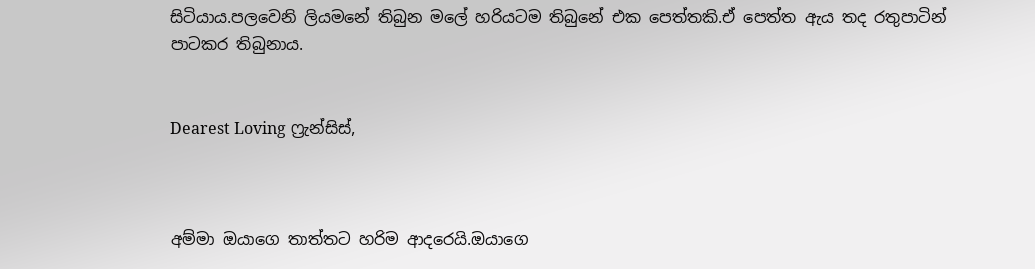සිටියාය.පලවෙනි ලියමනේ තිබුන මලේ හරියටම තිබුනේ එක පෙත්තකි.ඒ පෙත්ත ඇය තද රතුපාටින් පාටකර තිබුනාය.


Dearest Loving ෆ්‍රැන්සිස්,



අම්මා ඔයාගෙ තාත්තට හරිම ආදරෙයි.ඔයාගෙ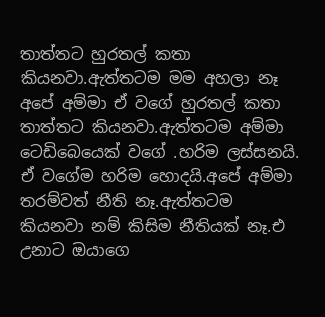තාත්තට හුරතල් කතා කියනවා.ඇත්තටම මම අහලා නෑ අපේ අම්මා ඒ වගේ හුරතල් කතා තාත්තට කියනවා.ඇත්තටම අම්මා ටෙඩිබෙයෙක් වගේ .හරිම ලස්සනයි. ඒ වගේම හරිම හොදයි.අපේ අම්මා තරම්වත් නීති නෑ.ඇත්තටම කියනවා නම් කිසිම නීතියක් නෑ.එ උනාට ඔයාගෙ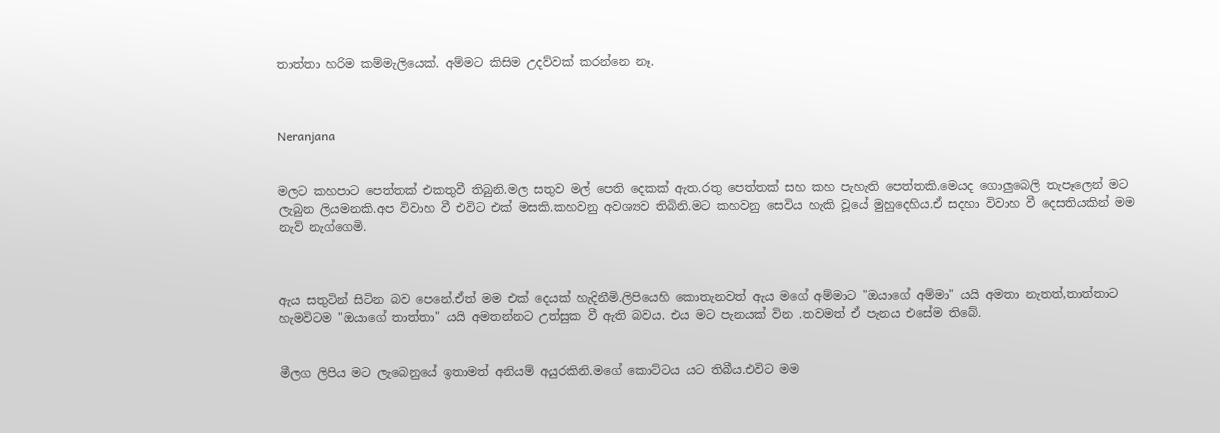තාත්තා හරිම කම්මැලියෙක්. අම්මට කිසිම උදව්වක් කරන්නෙ නෑ.



Neranjana


මලට කහපාට පෙත්තක් එකතුවී තිබුනි.මල සතුව මල් පෙති දෙකක් ඇත.රතු පෙත්තක් සහ කහ පැහැති පෙත්තකි.මෙයද ගොලුබෙලි තැපෑලෙන් මට ලැබුන ලියමනකි.අප විවාහ වී එවිට එක් මසකි.කහවනු අවශ්‍යව තිබිනි.මට කහවනු සෙවිය හැකි වූයේ මුහුදෙහිය.ඒ සදහා විවාහ වී දෙසතියකින් මම නැව් නැග්ගෙමි.



ඇය සතුටින් සිටින බව පෙනේ.ඒත් මම එක් දෙයක් හැදිනීමි.ලිපියෙහි කොතැනවත් ඇය මගේ අම්මාට "ඔයාගේ අම්මා" යයි අමතා නැතත්,තාත්තාට හැමවිටම "ඔයාගේ තාත්තා" යයි අමතන්නට උත්සුක වී ඇති බවය. එය මට පැනයක් වින .තවමත් ඒ පැනය එසේම තිබේ.


මීලග ලිපිය මට ලැබෙනුයේ ඉතාමත් අනියම් අයුරකිනි.මගේ කොට්ටය යට තිබීය.එවිට මම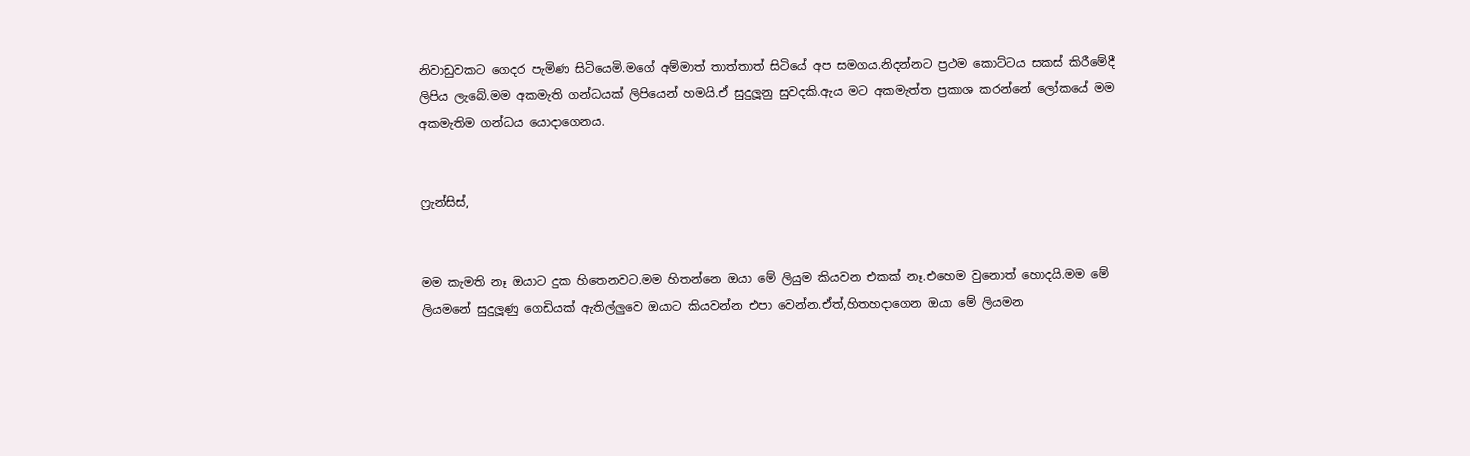නිවාඩුවකට ගෙදර පැමිණ සිටියෙමි.මගේ අම්මාත් තාත්තාත් සිටියේ අප සමගය.නිදන්නට ප්‍රථම කොට්ටය සකස් කිරීමේදී ලිපිය ලැබේ.මම අකමැති ගන්ධයක් ලිපියෙන් හමයි.ඒ සුදුලූනු සුවදකි.ඇය මට අකමැත්ත ප්‍රකාශ කරන්නේ ලෝකයේ මම අකමැතිම ගන්ධය යොදාගෙනය.


ෆ්‍රැන්සිස්,


මම කැමති නෑ ඔයාට දුක හිතෙනවට.මම හිතන්නෙ ඔයා මේ ලියුම කියවන එකක් නෑ.එහෙම වුනොත් හොදයි.මම මේ ලියමනේ සුදුලූණු ගෙඩියක් ඇතිල්ලුවෙ ඔයාට කියවන්න එපා වෙන්න.ඒත්,හිතහදාගෙන ඔයා මේ ලියමන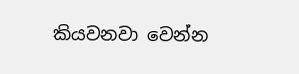කියවනවා වෙන්න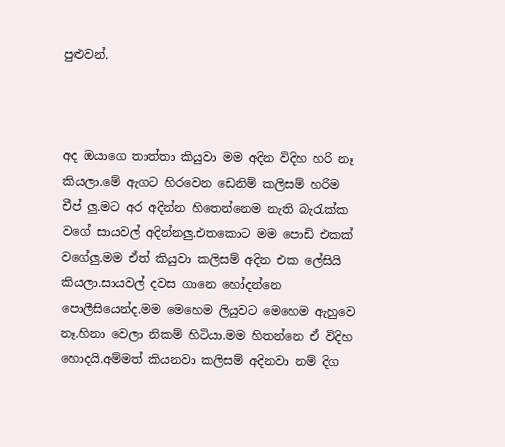පුළුවන්.



අද ඔයාගෙ තාත්තා කියුවා මම අදින විදිහ හරි නෑ කියලා.මේ ඇගට හිරවෙන ඩෙනිම් කලිසම් හරිම චීප් ලු.මට අර අදින්න හිතෙන්නෙම නැති බැරැක්ක වගේ සායවල් අදින්නලු.එතකොට මම පොඩි එකක් වගේලු.මම ඒත් කියුවා කලිසම් අදින එක ලේසියි කියලා.සායවල් දවස ගානෙ හෝදන්නෙ පොලීසියෙන්ද.මම මෙහෙම ලියුවට මෙහෙම ඇහුවෙ නෑ.හිනා වෙලා නිකම් හිටියා.මම හිතන්නෙ ඒ විදිහ හොදයි.අම්මත් කියනවා කලිසම් අදිනවා නම් දිග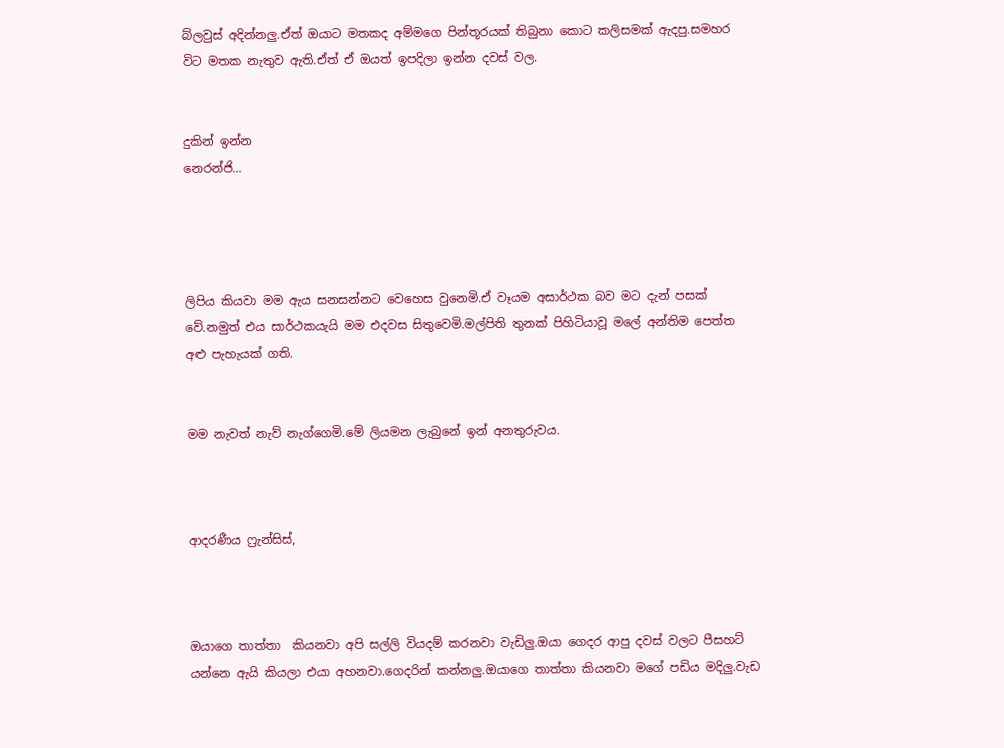බ්ලවුස් අදින්නලු.ඒත් ඔයාට මතකද අම්මගෙ පින්තූරයක් තිබුනා කොට කලිසමක් ඇදපු.සමහර විට මතක නැතුව ඇති.ඒත් ඒ ඔයත් ඉපදිලා ඉන්න දවස් වල.


දුකින් ඉන්න
නෙරන්ජි...




ලිපිය කියවා මම ඇය සනසන්නට වෙහෙස වුනෙමි.ඒ වෑයම අසාර්ථක බව මට දැන් පසක් වේ.නමුත් එය සාර්ථකයැයි මම එදවස සිතුවෙමි.මල්පිති තුනක් පිහිටියාවූ මලේ අන්තිම පෙත්ත අළු පැහැයක් ගති.


මම නැවත් නැව් නැග්ගෙමි.මේ ලියමන ලැබුනේ ඉන් අනතුරුවය.



ආදරණීය ෆ්‍රැන්සිස්,



ඔයාගෙ තාත්තා  කියනවා අපි සල්ලි වියදම් කරනවා වැඩිලු.ඔයා ගෙදර ආපු දවස් වලට පීසහට් යන්නෙ ඇයි කියලා එයා අහනවා.ගෙදරින් කන්නලු.ඔයාගෙ තාත්තා කියනවා මගේ පඩිය මදිලු.වැඩ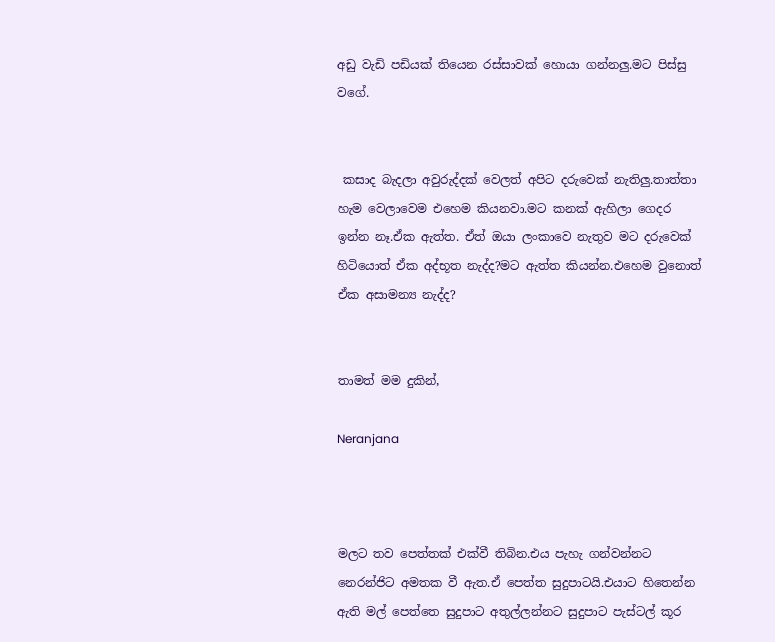අඩු වැඩි පඩියක් තියෙන රස්සාවක් හොයා ගන්නලු.මට පිස්සු වගේ.


 කසාද බැදලා අවුරුද්දක් වෙලත් අපිට දරුවෙක් නැතිලු.තාත්තා හැම වෙලාවෙම එහෙම කියනවා.මට කනක් ඇහිලා ගෙදර ඉන්න නෑ.ඒක ඇත්ත. ඒත් ඔයා ලංකාවෙ නැතුව මට දරුවෙක් හිටියොත් ඒක අද්භූත නැද්ද?මට ඇත්ත කියන්න.එහෙම වුනොත් ඒක අසාමන්‍ය නැද්ද?


තාමත් මම දුකින්,

Neranjana



මලට තව පෙත්තක් එක්වී තිබින.එය පැහැ ගන්වන්නට නෙරන්ජිට අමතක වී ඇත.ඒ පෙත්ත සුදුපාටයි.එයාට හිතෙන්න ඇති මල් පෙත්තෙ සුදුපාට අතුල්ලන්නට සුදුපාට පැස්ටල් කූර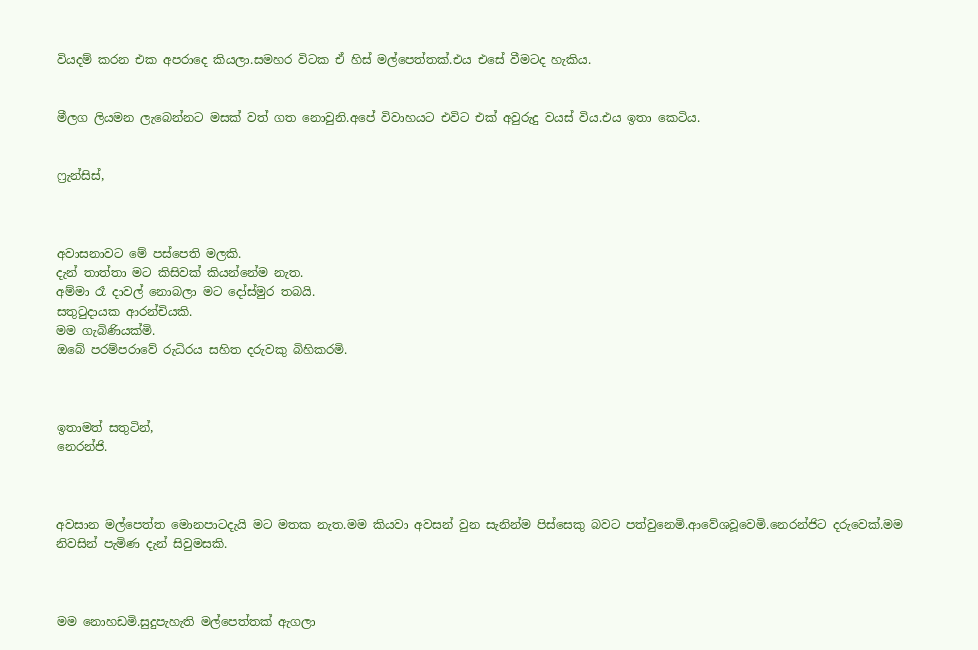වියදම් කරන එක අපරාදෙ කියලා.සමහර විටක ඒ හිස් මල්පෙත්තක්.එය එසේ වීමටද හැකිය.


මීලග ලියමන ලැබෙන්නට මසක් වත් ගත නොවුනි.අපේ විවාහයට එවිට එක් අවුරුදු වයස් විය.එය ඉතා කෙටිය.


ෆ්‍රැන්සිස්,



අවාසනාවට මේ පස්පෙති මලකි.
දැන් තාත්තා මට කිසිවක් කියන්නේම නැත.
අම්මා රෑ දාවල් නොබලා මට දෝස්මුර තබයි.
සතුටුදායක ආරන්චියකි.
මම ගැබිණියක්මි.
ඔබේ පරම්පරාවේ රුධිරය සහිත දරුවකු බිහිකරමි.



ඉතාමත් සතුටින්,
නෙරන්ජි.



අවසාන මල්පෙත්ත මොනපාටදැයි මට මතක නැත.මම කියවා අවසන් වුන සැනින්ම පිස්සෙකු බවට පත්වුනෙමි.ආවේශවූවෙමි.නෙරන්ජිට දරුවෙක්.මම නිවසින් පැමිණ දැන් සිවුමසකි.



මම නොහඩමි.සුදුපැහැති මල්පෙත්තක් ඇගලා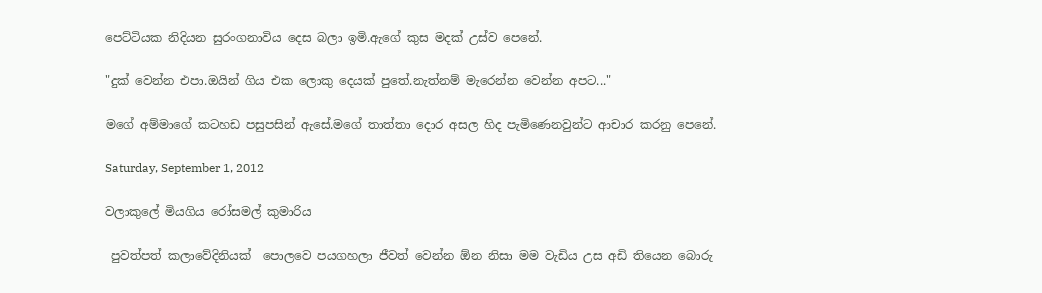පෙට්ටියක නිදියන සුරංගනාවිය දෙස බලා ඉමි.ඇගේ කුස මදක් උස්ව පෙනේ.

"දුක් වෙන්න එපා.ඔයින් ගිය එක ලොකු දෙයක් පුතේ.නැත්නම් මැරෙන්න වෙන්න අපට..."

මගේ අම්මාගේ කටහඩ පසුපසින් ඇසේ.මගේ තාත්තා දොර අසල හිද පැමිණෙනවුන්ට ආචාර කරනු පෙනේ.

Saturday, September 1, 2012

වලාකුලේ මියගිය රෝසමල් කුමාරිය

 පුවත්පත් කලාවේදිනියක්  පොලවෙ පයගහලා ජීවත් වෙන්න ඕන නිසා මම වැඩිය උස අඩි තියෙන බොරු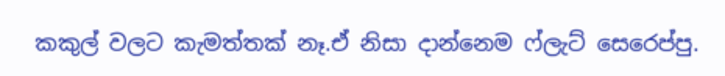කකුල් වලට කැමත්තක් නෑ.ඒ නිසා දාන්නෙම ෆ්ලැට් සෙරෙප්පු.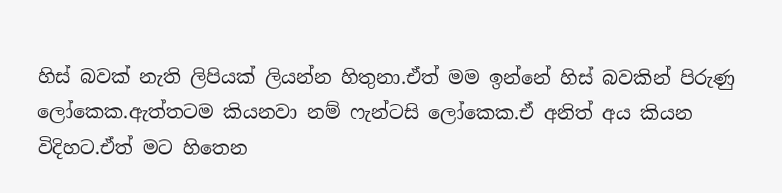හිස් බවක් නැති ලිපියක් ලියන්න හිතුනා.ඒත් මම ඉන්නේ හිස් බවකින් පිරුණු ලෝකෙක.ඇත්තටම කියනවා නම් ෆැන්ටසි ලෝකෙක.ඒ අනිත් අය කියන විදිහට.ඒත් මට හිතෙන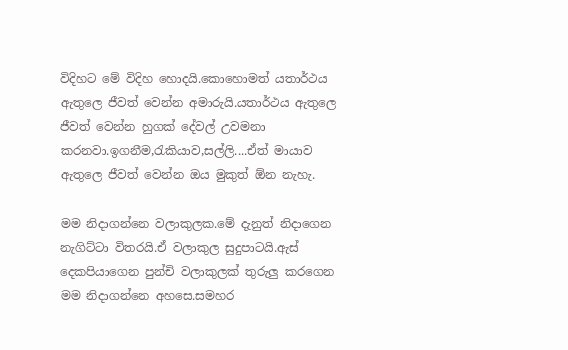විදිහට මේ විදිහ හොදයි.කොහොමත් යතාර්ථය ඇතුලෙ ජීවත් වෙන්න අමාරුයි.යතාර්ථය ඇතුලෙ ජීවත් වෙන්න හුගක් දේවල් උවමනා කරනවා.ඉගනීම,රැකියාව,සල්ලි....ඒත් මායාව ඇතුලෙ ජීවත් වෙන්න ඔය මුකුත් ඕන නැහැ.

මම නිදාගන්නෙ වලාකුලක.මේ දැනුත් නිදාගෙන නැගිට්ටා විතරයි.ඒ වලාකුල සුදුපාටයි.ඇස් දෙකපියාගෙන පුන්චි වලාකුලක් තුරුලු කරගෙන මම නිදාගන්නෙ අහසෙ.සමහර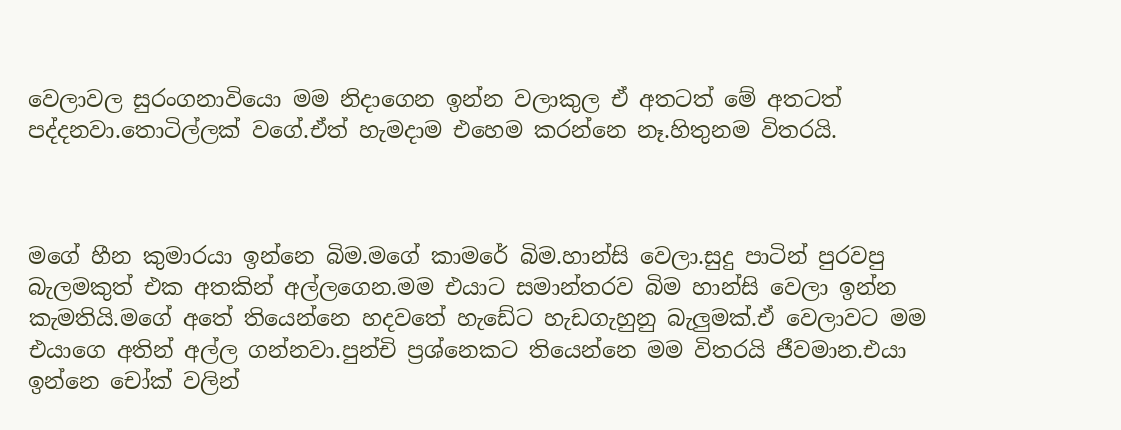වෙලාවල සුරංගනාවියො මම නිදාගෙන ඉන්න වලාකුල ඒ අතටත් මේ අතටත් පද්දනවා.තොටිල්ලක් වගේ.ඒත් හැමදාම එහෙම කරන්නෙ නෑ.හිතුනම විතරයි.



මගේ හීන කුමාරයා ඉන්නෙ බිම.මගේ කාමරේ බිම.හාන්සි වෙලා.සුදු පාටින් පුරවපු බැලමකුත් එක අතකින් අල්ලගෙන.මම එයාට සමාන්තරව බිම හාන්සි වෙලා ඉන්න කැමතියි.මගේ අතේ තියෙන්නෙ හදවතේ හැඩේට හැඩගැහුනු බැලුමක්.ඒ වෙලාවට මම එයාගෙ අතින් අල්ල ගන්නවා.පුන්චි ප්‍රශ්නෙකට තියෙන්නෙ මම විතරයි ජීවමාන.එයා ඉන්නෙ චෝක් වලින්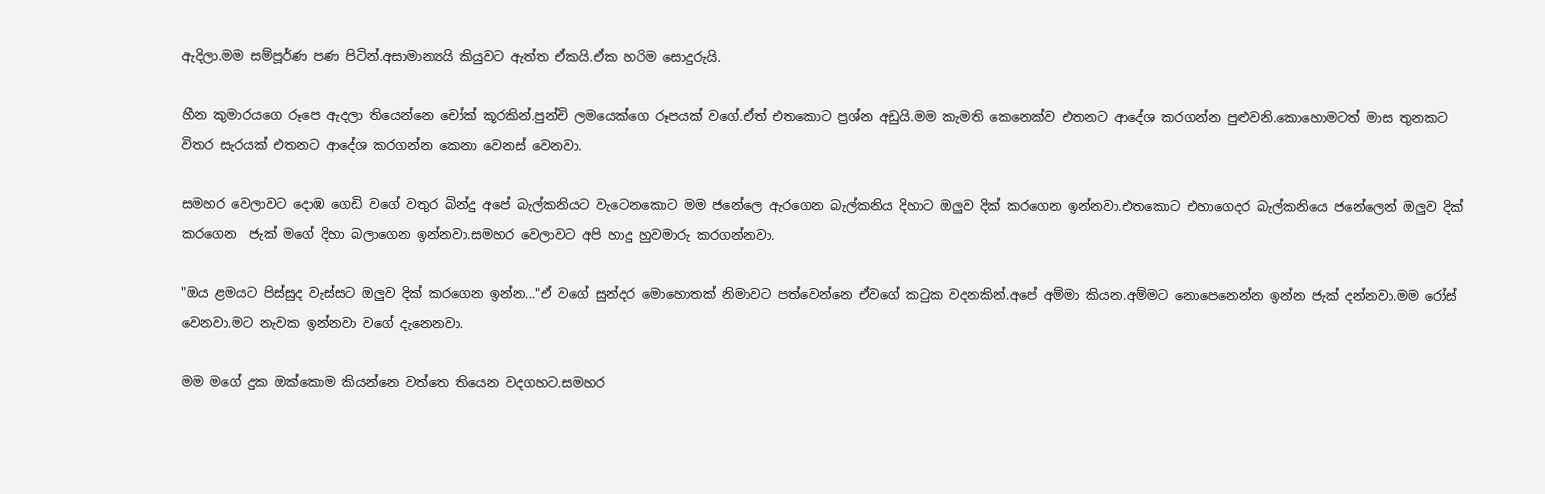ඇදිලා.මම සම්පූර්ණ පණ පිටින්.අසාමාන්‍යයි කියුවට ඇත්ත ඒකයි.ඒක හරිම සොදුරුයි.

හීන කුමාරයගෙ රූපෙ ඇදලා තියෙන්නෙ චෝක් කූරකින්.පුන්චි ලමයෙක්ගෙ රූපයක් වගේ.ඒත් එතකොට ප්‍රශ්න අඩුයි.මම කැමති කෙනෙක්ව එතනට ආදේශ කරගන්න පුළුවනි.කොහොමටත් මාස තුනකට විතර සැරයක් එතනට ආදේශ කරගන්න කෙනා වෙනස් වෙනවා.

සමහර වෙලාවට දොඹ ගෙඩි වගේ වතුර බින්දු අපේ බැල්කනියට වැටෙනකොට මම ජනේලෙ ඇරගෙන බැල්කනිය දිහාට ඔලුව දික් කරගෙන ඉන්නවා.එතකොට එහාගෙදර බැල්කනියෙ ජනේලෙන් ඔලුව දික් කරගෙන  ජැක් මගේ දිහා බලාගෙන ඉන්නවා.සමහර වෙලාවට අපි හාදු හුවමාරු කරගන්නවා.

"ඔය ළමයට පිස්සුද වැස්සට ඔලුව දික් කරගෙන ඉන්න..."ඒ වගේ සුන්දර මොහොතක් නිමාවට පත්වෙන්නෙ ඒවගේ කටුක වදනකින්.අපේ අම්මා කියන.අම්මට නොපෙනෙන්න ඉන්න ජැක් දන්නවා.මම රෝස් වෙනවා.මට නැවක ඉන්නවා වගේ දැනෙනවා.

මම මගේ දුක ඔක්කොම කියන්නෙ වත්තෙ තියෙන වදගහට.සමහර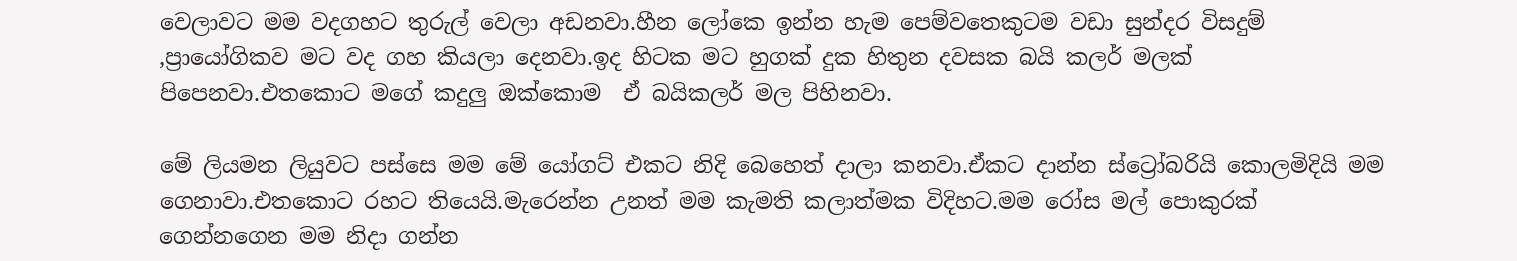වෙලාවට මම වදගහට තුරුල් වෙලා අඩනවා.හීන ලෝකෙ ඉන්න හැම පෙම්වතෙකුටම වඩා සුන්දර විසදුම් ,ප්‍රායෝගිකව මට වද ගහ කියලා දෙනවා.ඉද හිටක මට හුගක් දුක හිතුන දවසක බයි කලර් මලක් පිපෙනවා.එතකොට මගේ කදුලු ඔක්කොම  ඒ බයිකලර් මල පිහිනවා.

මේ ලියමන ලියුවට පස්සෙ මම මේ යෝගට් එකට නිදි බෙහෙත් දාලා කනවා.ඒකට දාන්න ස්ට්‍රෝබරියි කොලමිදියි මම ගෙනාවා.එතකොට රහට තියෙයි.මැරෙන්න උනත් මම කැමති කලාත්මක විදිහට.මම රෝස මල් පොකුරක් ගෙන්නගෙන මම නිදා ගන්න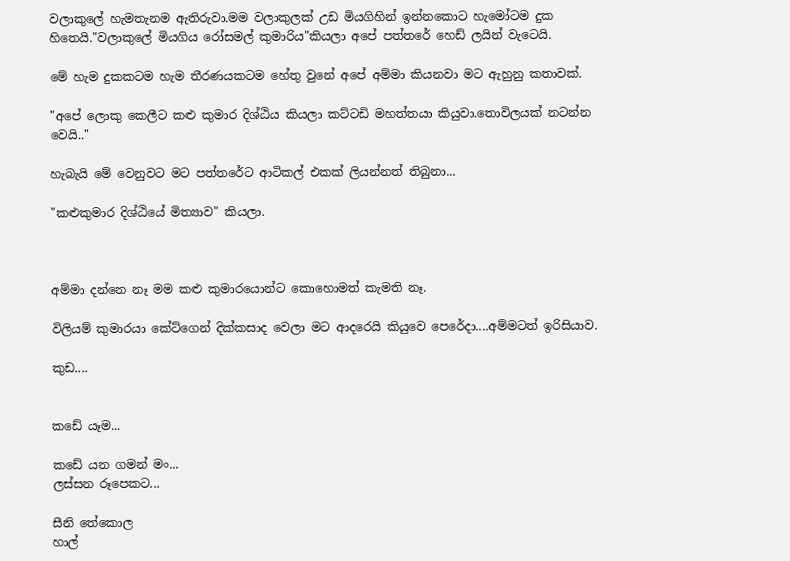වලාකුලේ හැමතැනම ඇතිරුවා.මම වලාකුලක් උඩ මියගිහින් ඉන්නකොට හැමෝටම දුක හිතෙයි."වලාකුලේ මියගිය රෝසමල් කුමාරිය"කියලා අපේ පත්තරේ හෙඩ් ලයින් වැටෙයි.

මේ හැම දුකකටම හැම තීරණයකටම හේතු වුනේ අපේ අම්මා කියනවා මට ඇහුනු කතාවක්.

"අපේ ලොකු කෙලීට කළු කුමාර දිශ්ඨිය කියලා කට්ටඩි මහත්තයා කියුවා.තොවිලයක් නටන්න වෙයි.."

හැබැයි මේ වෙනුවට මට පත්තරේට ආටිකල් එකක් ලියන්නත් තිබුනා...

"කළුකුමාර දිශ්ඨියේ මිත්‍යාව" කියලා.



අම්මා දන්නෙ නෑ මම කළු කුමාරයොන්ට කොහොමත් කැමති නෑ.

විලියම් කුමාරයා කේට්ගෙන් දික්කසාද වෙලා මට ආදරෙයි කියුවෙ පෙරේදා....අම්මටත් ඉරිසියාව.

කුඩ....


කඩේ යෑම...

කඩේ යන ගමන් මං...
ලස්සන රූපෙකට...

සීනි තේකොල
හාල්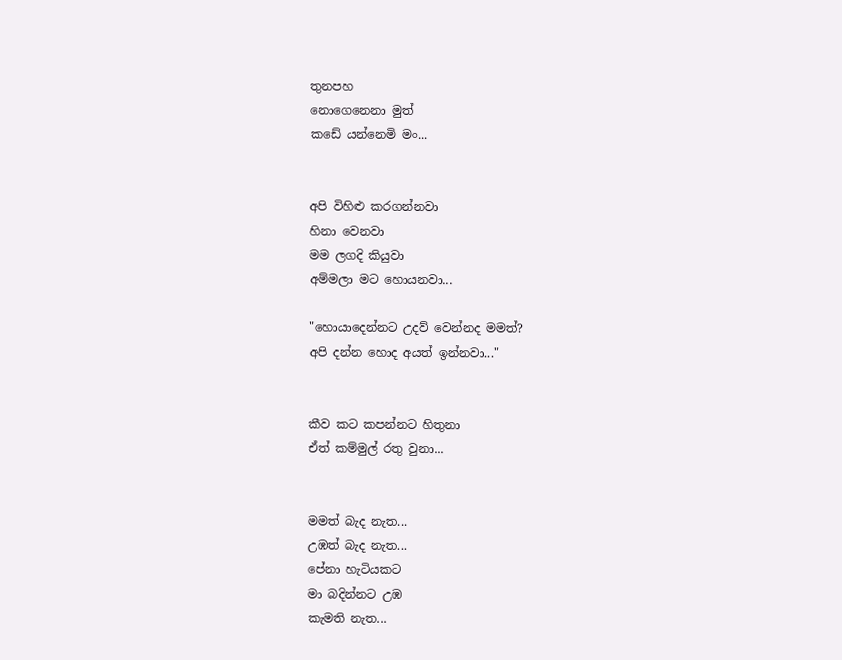තුනපහ
නොගෙනෙනා මුත්
කඩේ යන්නෙමි මං...


අපි විහිළු කරගන්නවා
හිනා වෙනවා
මම ලගදි කියුවා
අම්මලා මට හොයනවා...

"හොයාදෙන්නට උදව් වෙන්නද මමත්?
අපි දන්න හොද අයත් ඉන්නවා..."


කීව කට කපන්නට හිතුනා
ඒත් කම්මුල් රතු වුනා...


මමත් බැද නැත...
උඹත් බැද නැත...
පේනා හැටියකට
මා බදින්නට උඹ
කැමති නැත...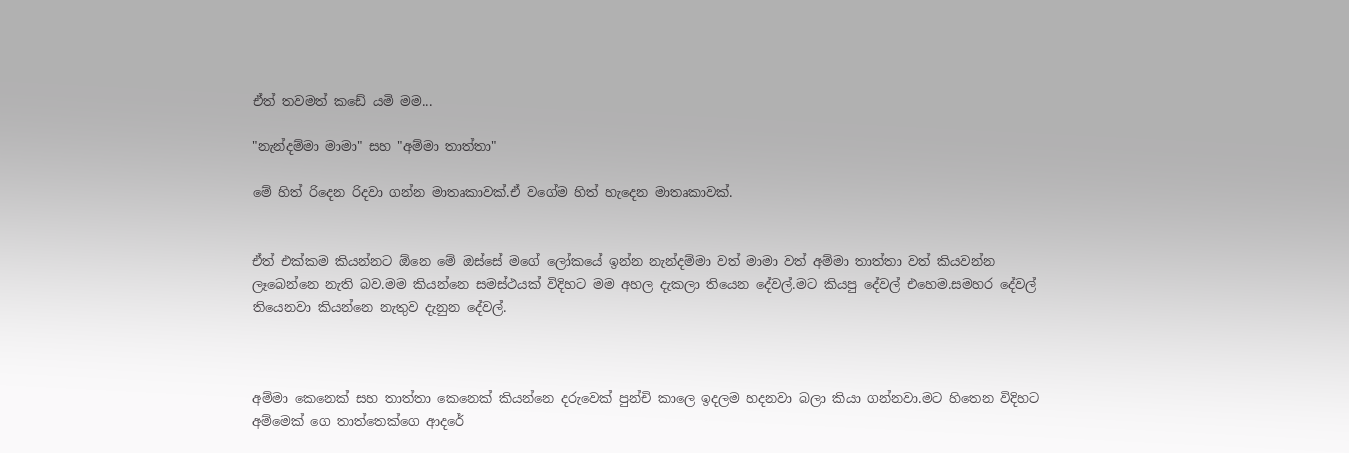ඒත් තවමත් කඩේ යමි මම...

"නැන්දම්මා මාමා" සහ "අම්මා තාත්තා"

මේ හිත් රිදෙන රිදවා ගන්න මාතෘකාවක්.ඒ වගේම හිත් හැදෙන මාතෘකාවක්.


ඒත් එක්කම කියන්නට ඕනෙ මේ ඔස්සේ මගේ ලෝකයේ ඉන්න නැන්දම්මා වත් මාමා වත් අම්මා තාත්තා වත් කියවන්න ලෑබෙන්නෙ නැති බව.මම කියන්නෙ සමස්ථයක් විදිහට මම අහල දැකලා තියෙන දේවල්.මට කියපු දේවල් එහෙම.සමහර දේවල් තියෙනවා කියන්නෙ නැතුව දැනුන දේවල්.



අම්මා කෙනෙක් සහ තාත්තා කෙනෙක් කියන්නෙ දරුවෙක් පුන්චි කාලෙ ඉදලම හදනවා බලා කියා ගන්නවා.මට හිතෙන විදිහට අම්මෙක් ගෙ තාත්තෙක්ගෙ ආදරේ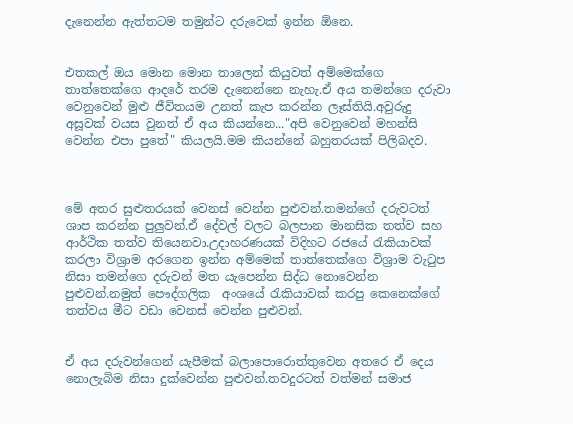දැනෙන්න ඇත්තටම තමුන්ට දරුවෙක් ඉන්න ඕනෙ.


එතකල් ඔය මොන මොන තාලෙන් කියුවත් අම්මෙක්ගෙ තාත්තෙක්ගෙ ආදරේ තරම දැනෙන්නෙ නැහැ.ඒ අය තමන්ගෙ දරුවා වෙනුවෙන් මුළු ජීවිතයම උනත් කැප කරන්න ලෑස්තියි.අවුරුදු අසූවක් වයස වුනත් ඒ අය කියන්නෙ..."අපි වෙනුවෙන් මහන්සි වෙන්න එපා පුතේ" කියලයි.මම කියන්නේ බහුතරයක් පිලිබදව.



මේ අතර සුළුතරයක් වෙනස් වෙන්න පුළුවන්.තමන්ගේ දරුවටත් ශාප කරන්න පුලුවන්.ඒ දේවල් වලට බලපාන මානසික තත්ව සහ ආර්ථික තත්ව තියෙනවා.උදාහරණයක් විදිහට රජයේ රැකියාවක් කරලා විශ්‍රාම අරගෙන ඉන්න අම්මෙක් තාත්තෙක්ගෙ විශ්‍රාම වැටුප නිසා තමන්ගෙ දරුවන් මත යැපෙන්න සිද්ධ නොවෙන්න පුළුවන්.නමුත් පෞද්ගලික  අංශයේ රැකියාවක් කරපු කෙනෙක්ගේ තත්වය මීට වඩා වෙනස් වෙන්න පුළුවන්.


ඒ අය දරුවන්ගෙන් යැපීමක් බලාපොරොත්තුවෙන අතරෙ ඒ දෙය නොලැබිම නිසා දුක්වෙන්න පුළුවන්.තවදුරටත් වත්මන් සමාජ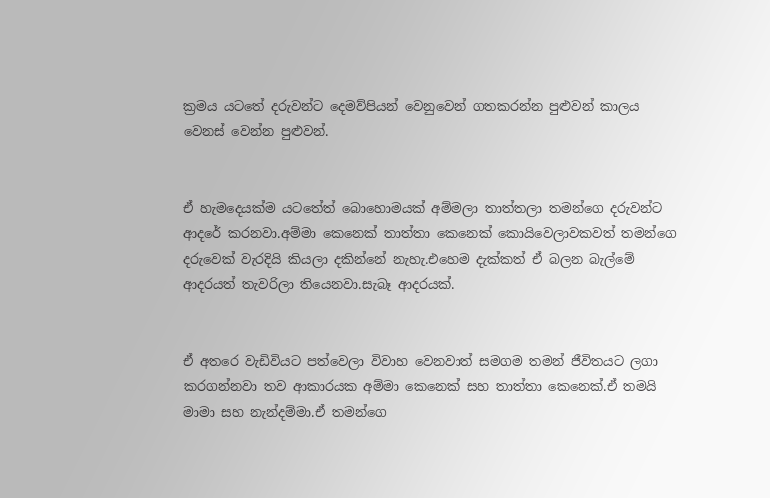ක්‍රමය යටතේ දරුවන්ට දෙමව්පියන් වෙනුවෙන් ගතකරන්න පුළුවන් කාලය වෙනස් වෙන්න පුළුවන්.


ඒ හැමදෙයක්ම යටතේත් බොහොමයක් අම්මලා තාත්තලා තමන්ගෙ දරුවන්ට ආදරේ කරනවා.අම්මා කෙනෙක් තාත්තා කෙනෙක් කොයිවෙලාවකවත් තමන්ගෙ දරුවෙක් වැරදියි කියලා දකින්නේ නැහැ.එහෙම දැක්කත් ඒ බලන බැල්මේ ආදරයත් තැවරිලා තියෙනවා.සැබෑ ආදරයක්.


ඒ අතරෙ වැඩිවියට පත්වෙලා විවාහ වෙනවාත් සමගම තමන් ජීවිතයට ලගා කරගන්නවා තව ආකාරයක අම්මා කෙනෙක් සහ තාත්තා කෙනෙක්.ඒ තමයි මාමා සහ නැන්දම්මා.ඒ තමන්ගෙ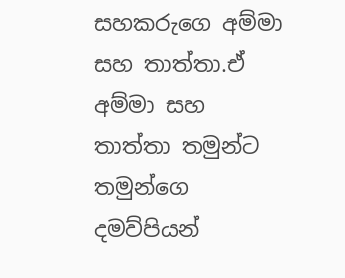සහකරුගෙ අම්මා සහ තාත්තා.ඒ අම්මා සහ තාත්තා තමුන්ට තමුන්ගෙ දමව්පියන්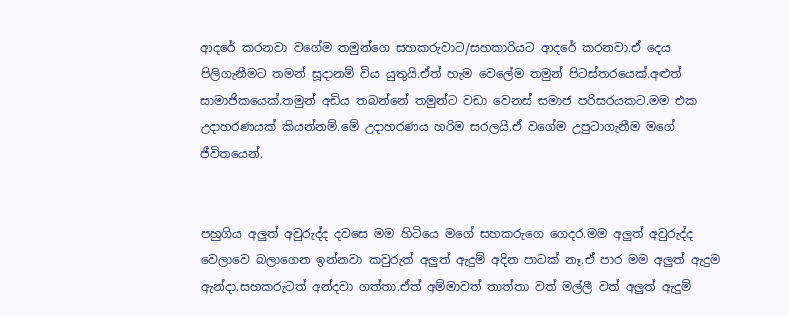ආදරේ කරනවා වගේම තමුන්ගෙ සහකරුවාට/සහකාරියට ආදරේ කරනවා.ඒ දෙය පිලිගැනීමට තමන් සූදානම් විය යුතුයි.ඒත් හැම වෙලේම තමුන් පිටස්තරයෙක්.අළුත් සාමාජිකයෙක්.තමුන් අඩිය තබන්නේ තමුන්ට වඩා වෙනස් සමාජ පරිසරයකට.මම එක උදාහරණයක් කියන්නම්.මේ උදාහරණය හරිම සරලයි.ඒ වගේම උපුටාගැනීම මගේ ජීවිතයෙන්.


පහුගිය අලුත් අවුරුද්ද දවසෙ මම හිටියෙ මගේ සහකරුගෙ ගෙදර.මම අලුත් අවුරුද්ද වෙලාවෙ බලාගෙන ඉන්නවා කවුරුත් අලුත් ඇදුම් අදින පාටක් නෑ.ඒ පාර මම අලුත් ඇදුම ඇන්දා.සහකරුටත් අන්දවා ගත්තා.ඒත් අම්මාවත් තාත්තා වත් මල්ලී වත් අලුත් ඇදුම්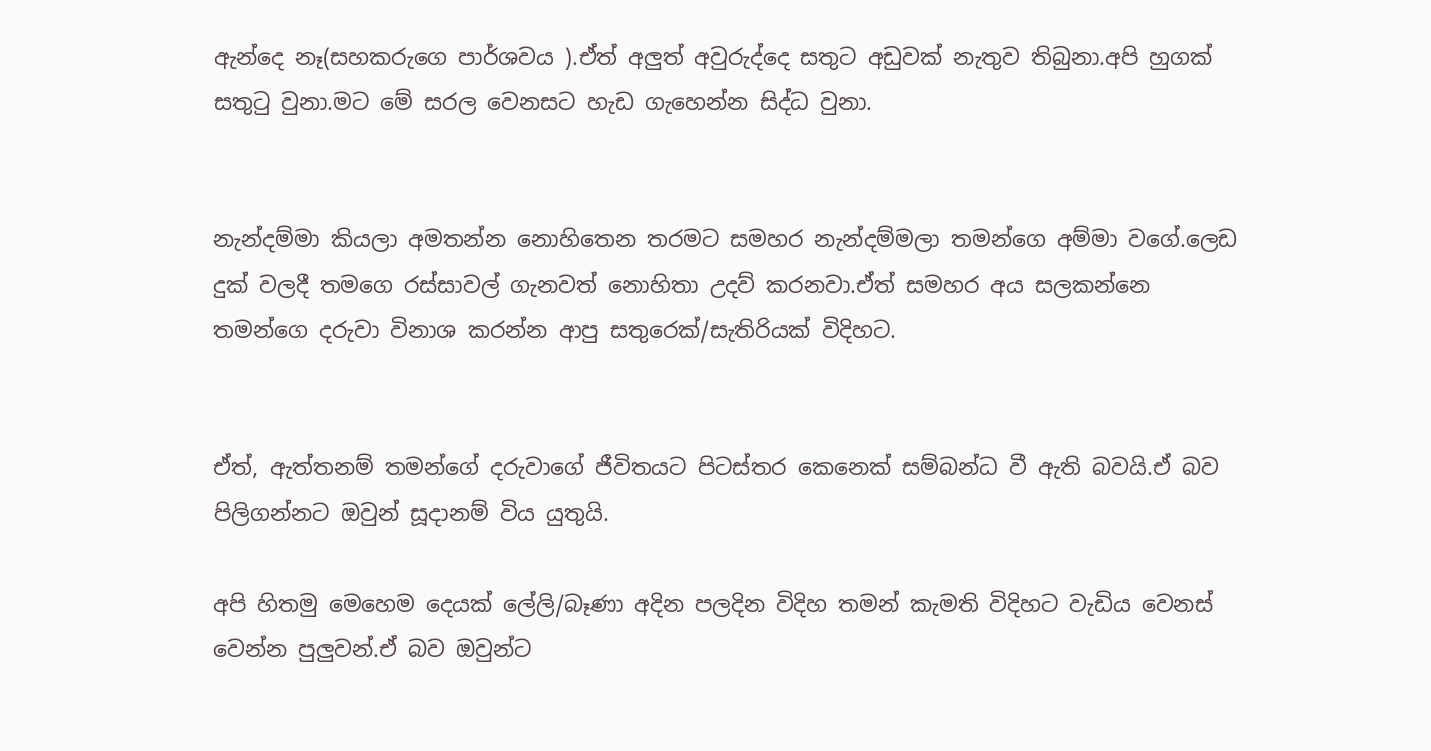ඇන්දෙ නෑ(සහකරුගෙ පාර්ශවය ).ඒත් අලුත් අවුරුද්දෙ සතුට අඩුවක් නැතුව තිබුනා.අපි හුගක් සතුටු වුනා.මට මේ සරල වෙනසට හැඩ ගැහෙන්න සිද්ධ වුනා.


නැන්දම්මා කියලා අමතන්න නොහිතෙන තරමට සමහර නැන්දම්මලා තමන්ගෙ අම්මා වගේ.ලෙඩ දුක් වලදී තමගෙ රස්සාවල් ගැනවත් නොහිතා උදව් කරනවා.ඒත් සමහර අය සලකන්නෙ තමන්ගෙ දරුවා විනාශ කරන්න ආපු සතුරෙක්/සැතිරියක් විදිහට.


ඒත්, ඇත්තනම් තමන්ගේ දරුවාගේ ජීවිතයට පිටස්තර කෙනෙක් සම්බන්ධ වී ඇති බවයි.ඒ බව පිලිගන්නට ඔවුන් සූදානම් විය යුතුයි.

අපි හිතමු මෙහෙම දෙයක් ලේලි/බෑණා අදින පලදින විදිහ තමන් කැමති විදිහට වැඩිය වෙනස් වෙන්න පුලුවන්.ඒ බව ඔවුන්ට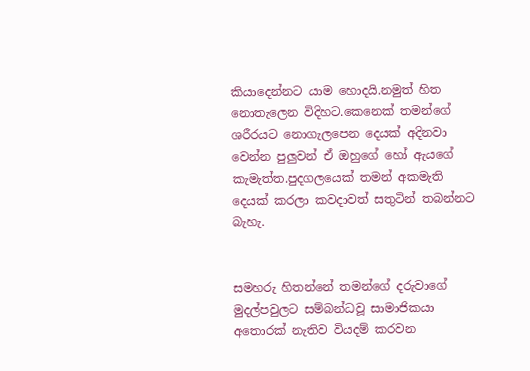කියාදෙන්නට යාම හොදයි.නමුත් හිත නොතැලෙන විදිහට.කෙනෙක් තමන්ගේ ශරීරයට නොගැලපෙන දෙයක් අදිනවා වෙන්න පුලුවන් ඒ ඔහුගේ හෝ ඇයගේ කැමැත්ත.පුදගලයෙක් තමන් අකමැති දෙයක් කරලා කවදාවත් සතුටින් තබන්නට බැහැ.


සමහරු හිතන්නේ තමන්ගේ දරුවාගේ මුදල්පවුලට සම්බන්ධවූ සාමාජිකයා අතොරක් නැතිව වියදම් කරවන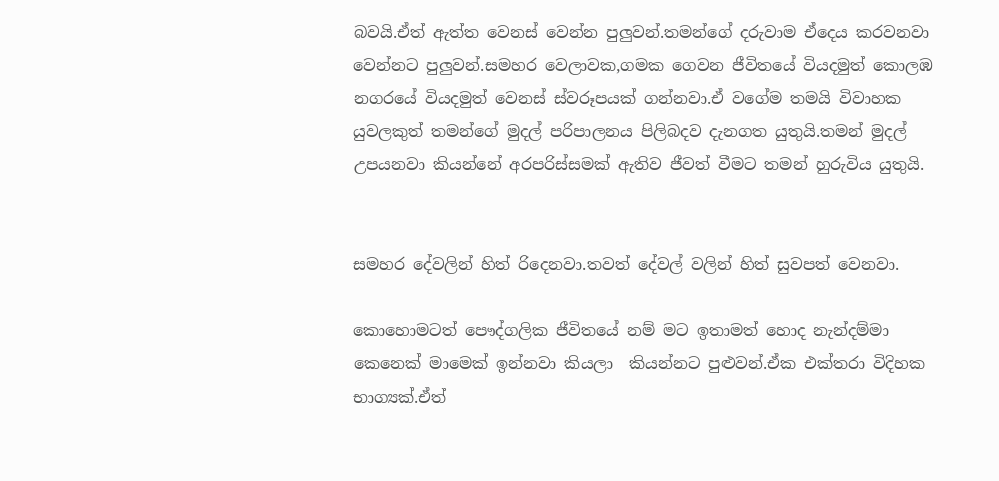බවයි.ඒත් ඇත්ත වෙනස් වෙන්න පුලුවන්.තමන්ගේ දරුවාම ඒදෙය කරවනවා වෙන්නට පුලුවන්.සමහර වෙලාවක,ගමක ගෙවන ජීවිතයේ වියදමුත් කොලඹ නගරයේ වියදමුත් වෙනස් ස්වරූපයක් ගන්නවා.ඒ වගේම තමයි විවාහක යුවලකුත් තමන්ගේ මුදල් පරිපාලනය පිලිබදව දැනගත යුතුයි.තමන් මුදල් උපයනවා කියන්නේ අරපරිස්සමක් ඇතිව ජීවත් වීමට තමන් හුරුවිය යුතුයි.


සමහර දේවලින් හිත් රිදෙනවා.තවත් දේවල් වලින් හිත් සුවපත් වෙනවා.

කොහොමටත් පෞද්ගලික ජීවිතයේ නම් මට ඉතාමත් හොද නැන්දම්මා කෙනෙක් මාමෙක් ඉන්නවා කියලා  කියන්නට පුළුවන්.ඒක එක්තරා විදිහක භාග්‍යක්.ඒත්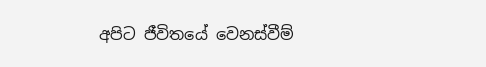අපිට ජීවිතයේ වෙනස්වීම්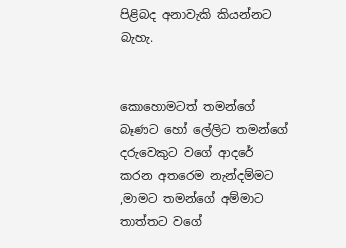පිළිබද අනාවැකි කියන්නට බැහැ.


කොහොමටත් තමන්ගේ බෑණට හෝ ලේලිට තමන්ගේ දරුවෙකුට වගේ ආදරේ කරන අතරෙම නැන්දම්මට ,මාමට තමන්ගේ අම්මාට තාත්තට වගේ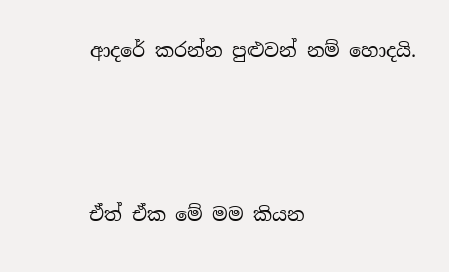ආදරේ කරන්න පුළුවන් නම් හොදයි.



ඒත් ඒක මේ මම කියන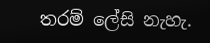තරම් ලේසි නැහැ.